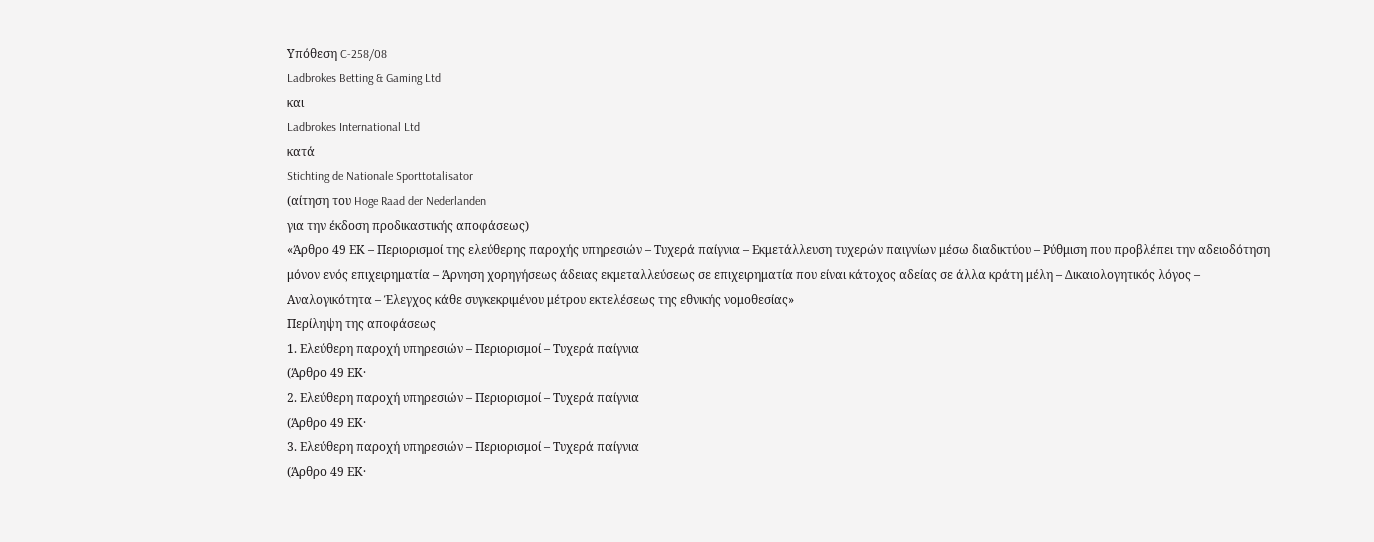Υπόθεση C-258/08
Ladbrokes Betting & Gaming Ltd
και
Ladbrokes International Ltd
κατά
Stichting de Nationale Sporttotalisator
(αίτηση του Hoge Raad der Nederlanden
για την έκδοση προδικαστικής αποφάσεως)
«Άρθρο 49 ΕΚ – Περιορισμοί της ελεύθερης παροχής υπηρεσιών – Τυχερά παίγνια – Εκμετάλλευση τυχερών παιγνίων μέσω διαδικτύου – Ρύθμιση που προβλέπει την αδειοδότηση μόνον ενός επιχειρηματία – Άρνηση χορηγήσεως άδειας εκμεταλλεύσεως σε επιχειρηματία που είναι κάτοχος αδείας σε άλλα κράτη μέλη – Δικαιολογητικός λόγος – Αναλογικότητα – Έλεγχος κάθε συγκεκριμένου μέτρου εκτελέσεως της εθνικής νομοθεσίας»
Περίληψη της αποφάσεως
1. Ελεύθερη παροχή υπηρεσιών – Περιορισμοί – Τυχερά παίγνια
(Άρθρο 49 ΕΚ·
2. Ελεύθερη παροχή υπηρεσιών – Περιορισμοί – Τυχερά παίγνια
(Άρθρο 49 ΕΚ·
3. Ελεύθερη παροχή υπηρεσιών – Περιορισμοί – Τυχερά παίγνια
(Άρθρο 49 ΕΚ·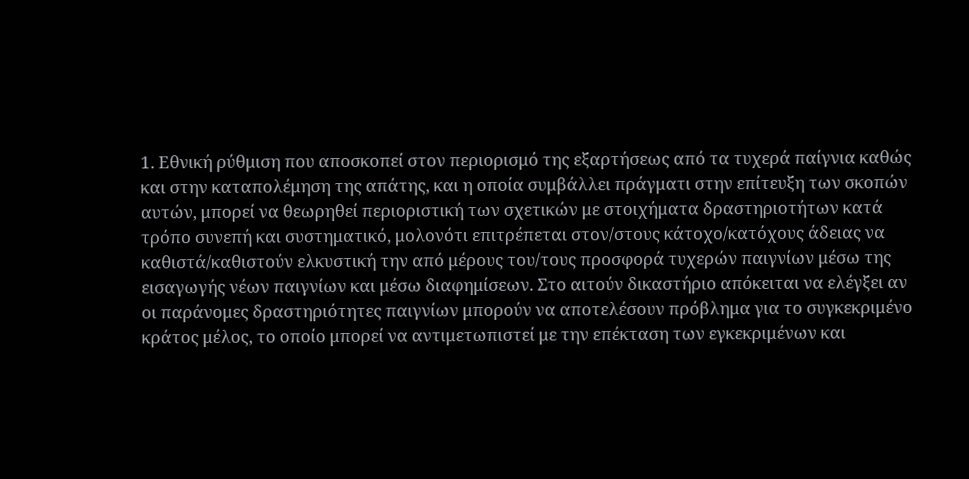1. Εθνική ρύθμιση που αποσκοπεί στον περιορισμό της εξαρτήσεως από τα τυχερά παίγνια καθώς και στην καταπολέμηση της απάτης, και η οποία συμβάλλει πράγματι στην επίτευξη των σκοπών αυτών, μπορεί να θεωρηθεί περιοριστική των σχετικών με στοιχήματα δραστηριοτήτων κατά τρόπο συνεπή και συστηματικό, μολονότι επιτρέπεται στον/στους κάτοχο/κατόχους άδειας να καθιστά/καθιστούν ελκυστική την από μέρους του/τους προσφορά τυχερών παιγνίων μέσω της εισαγωγής νέων παιγνίων και μέσω διαφημίσεων. Στο αιτούν δικαστήριο απόκειται να ελέγξει αν οι παράνομες δραστηριότητες παιγνίων μπορούν να αποτελέσουν πρόβλημα για το συγκεκριμένο κράτος μέλος, το οποίο μπορεί να αντιμετωπιστεί με την επέκταση των εγκεκριμένων και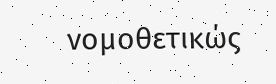νομοθετικώς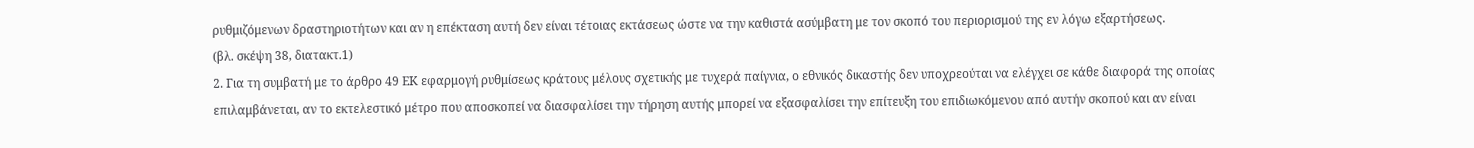ρυθμιζόμενων δραστηριοτήτων και αν η επέκταση αυτή δεν είναι τέτοιας εκτάσεως ώστε να την καθιστά ασύμβατη με τον σκοπό του περιορισμού της εν λόγω εξαρτήσεως.
(βλ. σκέψη 38, διατακτ.1)
2. Για τη συμβατή με το άρθρο 49 ΕΚ εφαρμογή ρυθμίσεως κράτους μέλους σχετικής με τυχερά παίγνια, ο εθνικός δικαστής δεν υποχρεούται να ελέγχει σε κάθε διαφορά της οποίας επιλαμβάνεται, αν το εκτελεστικό μέτρο που αποσκοπεί να διασφαλίσει την τήρηση αυτής μπορεί να εξασφαλίσει την επίτευξη του επιδιωκόμενου από αυτήν σκοπού και αν είναι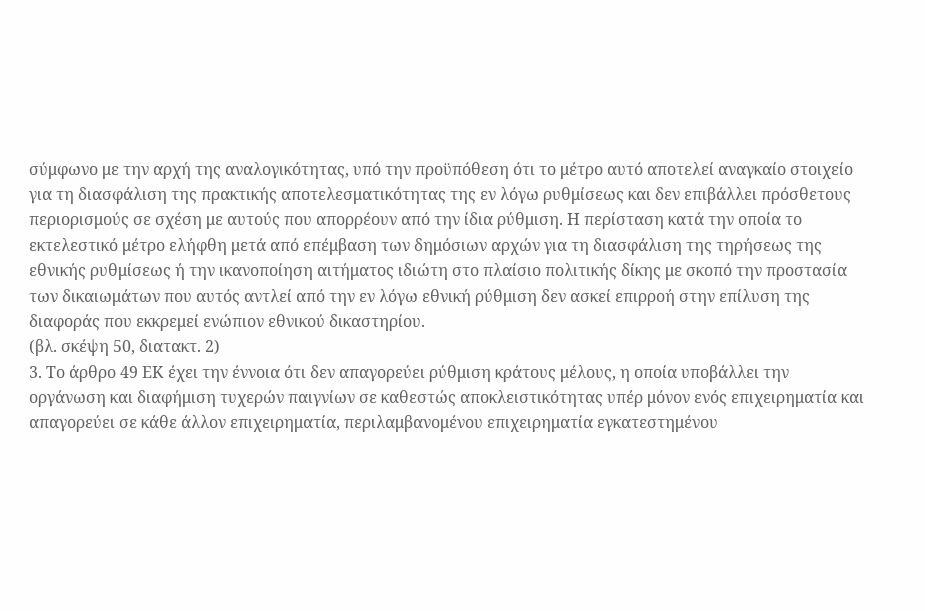σύμφωνο με την αρχή της αναλογικότητας, υπό την προϋπόθεση ότι το μέτρο αυτό αποτελεί αναγκαίο στοιχείο για τη διασφάλιση της πρακτικής αποτελεσματικότητας της εν λόγω ρυθμίσεως και δεν επιβάλλει πρόσθετους περιορισμούς σε σχέση με αυτούς που απορρέουν από την ίδια ρύθμιση. Η περίσταση κατά την οποία το εκτελεστικό μέτρο ελήφθη μετά από επέμβαση των δημόσιων αρχών για τη διασφάλιση της τηρήσεως της εθνικής ρυθμίσεως ή την ικανοποίηση αιτήματος ιδιώτη στο πλαίσιο πολιτικής δίκης με σκοπό την προστασία των δικαιωμάτων που αυτός αντλεί από την εν λόγω εθνική ρύθμιση δεν ασκεί επιρροή στην επίλυση της διαφοράς που εκκρεμεί ενώπιον εθνικού δικαστηρίου.
(βλ. σκέψη 50, διατακτ. 2)
3. Το άρθρο 49 ΕΚ έχει την έννοια ότι δεν απαγορεύει ρύθμιση κράτους μέλους, η οποία υποβάλλει την οργάνωση και διαφήμιση τυχερών παιγνίων σε καθεστώς αποκλειστικότητας υπέρ μόνον ενός επιχειρηματία και απαγορεύει σε κάθε άλλον επιχειρηματία, περιλαμβανομένου επιχειρηματία εγκατεστημένου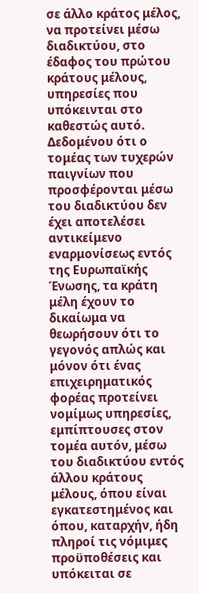σε άλλο κράτος μέλος, να προτείνει μέσω διαδικτύου, στο έδαφος του πρώτου κράτους μέλους, υπηρεσίες που υπόκεινται στο καθεστώς αυτό.
Δεδομένου ότι ο τομέας των τυχερών παιγνίων που προσφέρονται μέσω του διαδικτύου δεν έχει αποτελέσει αντικείμενο εναρμονίσεως εντός της Ευρωπαϊκής Ένωσης, τα κράτη μέλη έχουν το δικαίωμα να θεωρήσουν ότι το γεγονός απλώς και μόνον ότι ένας επιχειρηματικός φορέας προτείνει νομίμως υπηρεσίες, εμπίπτουσες στον τομέα αυτόν, μέσω του διαδικτύου εντός άλλου κράτους μέλους, όπου είναι εγκατεστημένος και όπου, καταρχήν, ήδη πληροί τις νόμιμες προϋποθέσεις και υπόκειται σε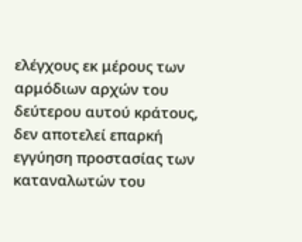ελέγχους εκ μέρους των αρμόδιων αρχών του δεύτερου αυτού κράτους, δεν αποτελεί επαρκή εγγύηση προστασίας των καταναλωτών του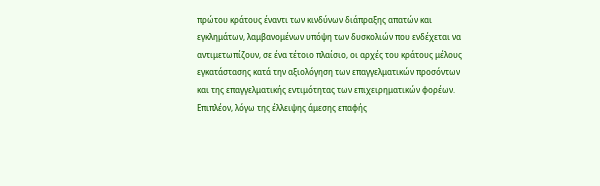πρώτου κράτους έναντι των κινδύνων διάπραξης απατών και εγκλημάτων, λαμβανομένων υπόψη των δυσκολιών που ενδέχεται να αντιμετωπίζουν, σε ένα τέτοιο πλαίσιο, οι αρχές του κράτους μέλους εγκατάστασης κατά την αξιολόγηση των επαγγελματικών προσόντων και της επαγγελματικής εντιμότητας των επιχειρηματικών φορέων. Επιπλέον, λόγω της έλλειψης άμεσης επαφής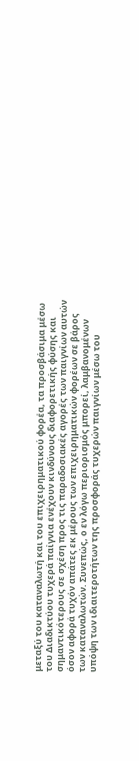μεταξύ του καταναλωτή και του επιχειρηματικού φορέα, τα προσβάσιμα μέσω του Διαδικτύου τυχερά παίγνια ενέχουν κινδύνους διαφορετικής φύσης και σημαντικότερους σε σχέση προς τις παραδοσιακές αγορές των παιγνίων αυτών όσον αφορά τυχόν απάτες εκ μέρους των επιχειρηματικών φορέων σε βάρος των καταναλωτών. Συνεπώς, ο εν λόγω περιορισμός μπορεί, λαμβανομένων υπόψη των ιδιαιτεροτήτων της προσφοράς τυχερών παιγνίων μέσω του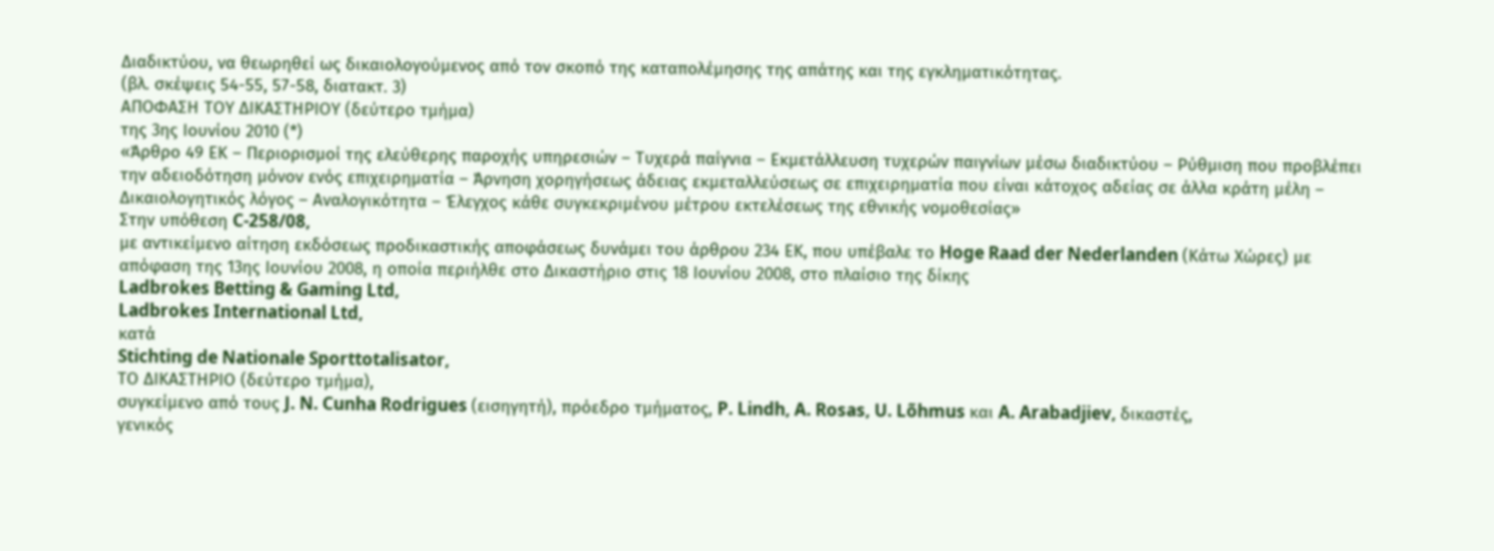Διαδικτύου, να θεωρηθεί ως δικαιολογούμενος από τον σκοπό της καταπολέμησης της απάτης και της εγκληματικότητας.
(βλ. σκέψεις 54-55, 57-58, διατακτ. 3)
ΑΠΟΦΑΣΗ ΤΟΥ ΔΙΚΑΣΤΗΡΙΟΥ (δεύτερο τμήμα)
της 3ης Ιουνίου 2010 (*)
«Άρθρο 49 ΕΚ – Περιορισμοί της ελεύθερης παροχής υπηρεσιών – Τυχερά παίγνια – Εκμετάλλευση τυχερών παιγνίων μέσω διαδικτύου – Ρύθμιση που προβλέπει την αδειοδότηση μόνον ενός επιχειρηματία – Άρνηση χορηγήσεως άδειας εκμεταλλεύσεως σε επιχειρηματία που είναι κάτοχος αδείας σε άλλα κράτη μέλη – Δικαιολογητικός λόγος – Αναλογικότητα – Έλεγχος κάθε συγκεκριμένου μέτρου εκτελέσεως της εθνικής νομοθεσίας»
Στην υπόθεση C‑258/08,
με αντικείμενο αίτηση εκδόσεως προδικαστικής αποφάσεως δυνάμει του άρθρου 234 ΕΚ, που υπέβαλε το Hoge Raad der Nederlanden (Κάτω Χώρες) με απόφαση της 13ης Ιουνίου 2008, η οποία περιήλθε στο Δικαστήριο στις 18 Ιουνίου 2008, στο πλαίσιο της δίκης
Ladbrokes Betting & Gaming Ltd,
Ladbrokes International Ltd,
κατά
Stichting de Nationale Sporttotalisator,
ΤΟ ΔΙΚΑΣΤΗΡΙΟ (δεύτερο τμήμα),
συγκείμενο από τους J. N. Cunha Rodrigues (εισηγητή), πρόεδρο τμήματος, P. Lindh, A. Rosas, U. Lõhmus και A. Arabadjiev, δικαστές,
γενικός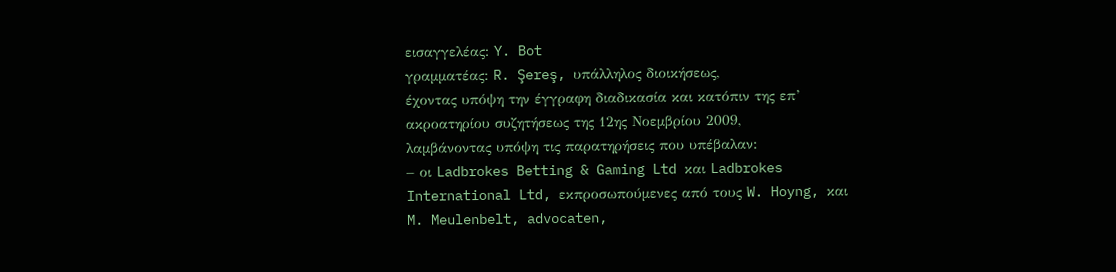εισαγγελέας: Y. Bot
γραμματέας: R. Şereş, υπάλληλος διοικήσεως,
έχοντας υπόψη την έγγραφη διαδικασία και κατόπιν της επ’ ακροατηρίου συζητήσεως της 12ης Νοεμβρίου 2009,
λαμβάνοντας υπόψη τις παρατηρήσεις που υπέβαλαν:
– οι Ladbrokes Betting & Gaming Ltd και Ladbrokes International Ltd, εκπροσωπούμενες από τους W. Hoyng, και M. Meulenbelt, advocaten,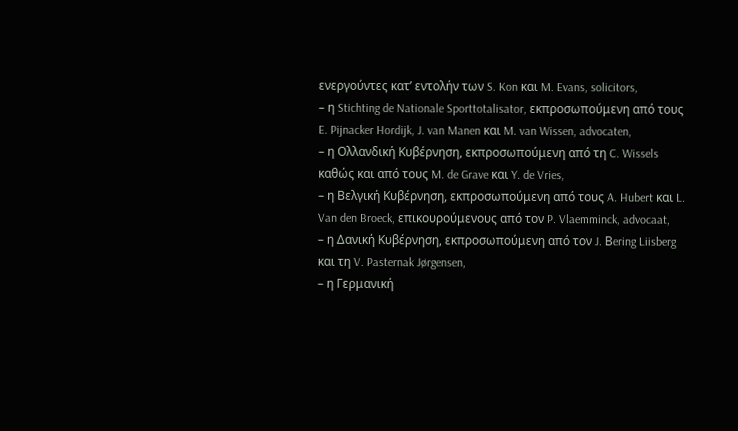ενεργούντες κατ’ εντολήν των S. Kon και M. Evans, solicitors,
– η Stichting de Nationale Sporttotalisator, εκπροσωπούμενη από τους E. Pijnacker Hordijk, J. van Manen και M. van Wissen, advocaten,
– η Ολλανδική Κυβέρνηση, εκπροσωπούμενη από τη C. Wissels καθώς και από τους M. de Grave και Y. de Vries,
– η Βελγική Κυβέρνηση, εκπροσωπούμενη από τους A. Hubert και L. Van den Broeck, επικουρούμενους από τον P. Vlaemminck, advocaat,
– η Δανική Κυβέρνηση, εκπροσωπούμενη από τον J. Βering Liisberg και τη V. Pasternak Jørgensen,
– η Γερμανική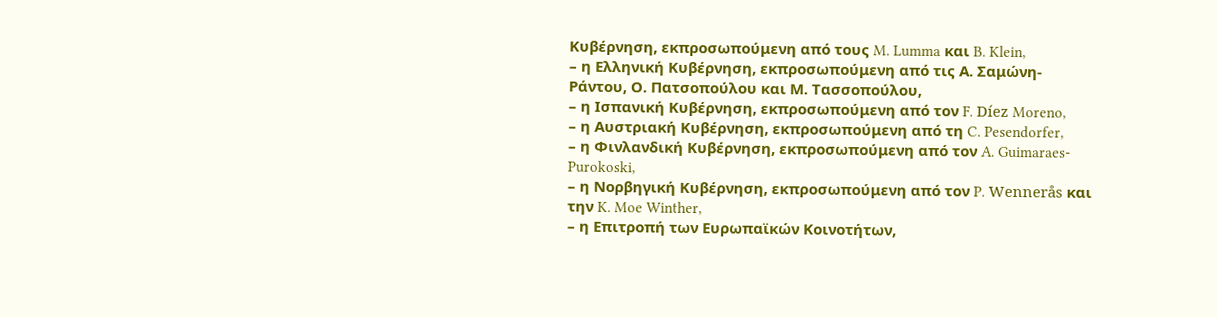Κυβέρνηση, εκπροσωπούμενη από τους M. Lumma και B. Klein,
– η Ελληνική Κυβέρνηση, εκπροσωπούμενη από τις Α. Σαμώνη-Ράντου, Ο. Πατσοπούλου και Μ. Τασσοπούλου,
– η Ισπανική Κυβέρνηση, εκπροσωπούμενη από τον F. Díez Moreno,
– η Αυστριακή Κυβέρνηση, εκπροσωπούμενη από τη C. Pesendorfer,
– η Φινλανδική Κυβέρνηση, εκπροσωπούμενη από τον A. Guimaraes-Purokoski,
– η Νορβηγική Κυβέρνηση, εκπροσωπούμενη από τον P. Wennerås και την K. Moe Winther,
– η Επιτροπή των Ευρωπαϊκών Κοινοτήτων,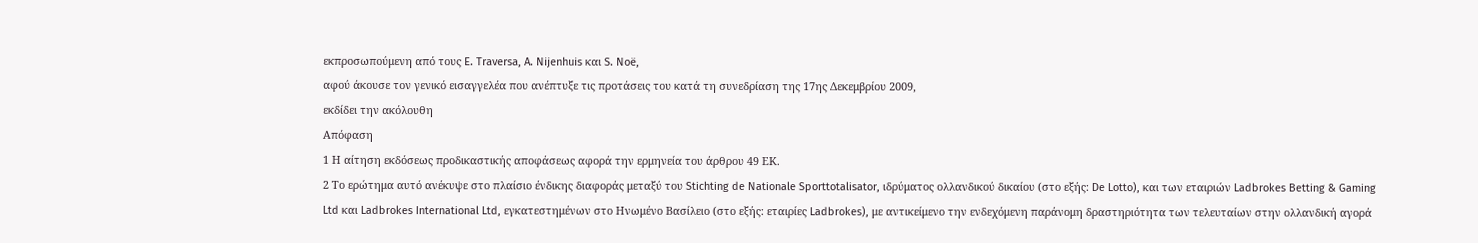εκπροσωπούμενη από τους E. Traversa, A. Nijenhuis και S. Noë,
αφού άκουσε τον γενικό εισαγγελέα που ανέπτυξε τις προτάσεις του κατά τη συνεδρίαση της 17ης Δεκεμβρίου 2009,
εκδίδει την ακόλουθη
Απόφαση
1 Η αίτηση εκδόσεως προδικαστικής αποφάσεως αφορά την ερμηνεία του άρθρου 49 ΕΚ.
2 Το ερώτημα αυτό ανέκυψε στο πλαίσιο ένδικης διαφοράς μεταξύ του Stichting de Nationale Sporttotalisator, ιδρύματος ολλανδικού δικαίου (στο εξής: De Lotto), και των εταιριών Ladbrokes Betting & Gaming Ltd και Ladbrokes International Ltd, εγκατεστημένων στο Ηνωμένο Βασίλειο (στο εξής: εταιρίες Ladbrokes), με αντικείμενο την ενδεχόμενη παράνομη δραστηριότητα των τελευταίων στην ολλανδική αγορά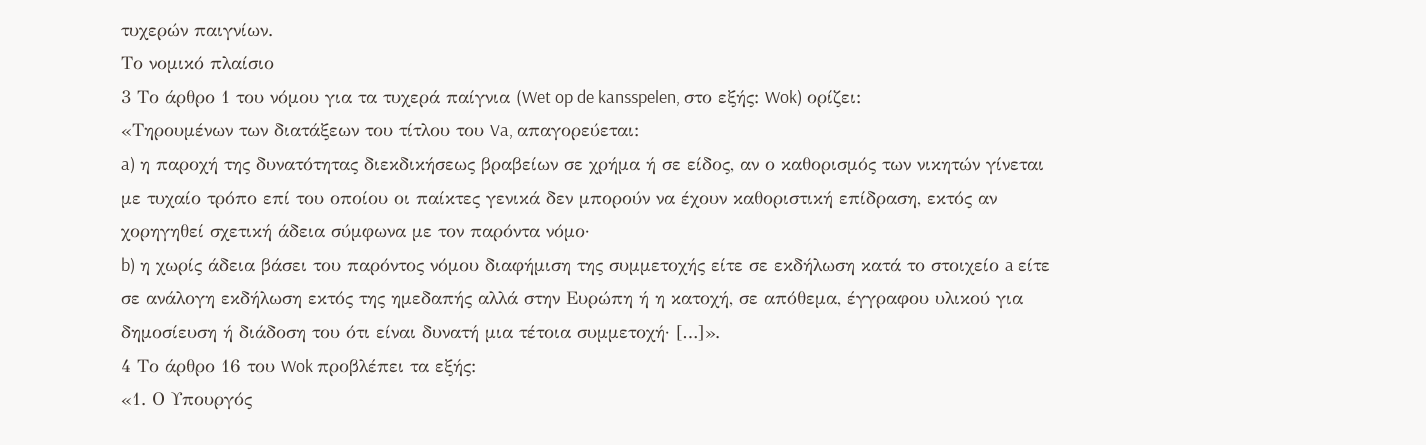τυχερών παιγνίων.
Το νομικό πλαίσιο
3 Το άρθρο 1 του νόμου για τα τυχερά παίγνια (Wet op de kansspelen, στο εξής: Wok) ορίζει:
«Τηρουμένων των διατάξεων του τίτλου του Va, απαγορεύεται:
a) η παροχή της δυνατότητας διεκδικήσεως βραβείων σε χρήμα ή σε είδος, αν ο καθορισμός των νικητών γίνεται με τυχαίο τρόπο επί του οποίου οι παίκτες γενικά δεν μπορούν να έχουν καθοριστική επίδραση, εκτός αν χορηγηθεί σχετική άδεια σύμφωνα με τον παρόντα νόμο·
b) η χωρίς άδεια βάσει του παρόντος νόμου διαφήμιση της συμμετοχής είτε σε εκδήλωση κατά το στοιχείο a είτε σε ανάλογη εκδήλωση εκτός της ημεδαπής αλλά στην Ευρώπη ή η κατοχή, σε απόθεμα, έγγραφου υλικού για δημοσίευση ή διάδοση του ότι είναι δυνατή μια τέτοια συμμετοχή· […]».
4 Το άρθρο 16 του Wok προβλέπει τα εξής:
«1. Ο Υπουργός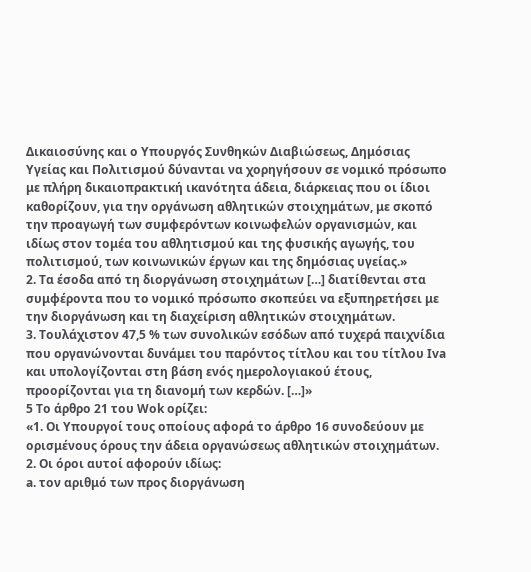Δικαιοσύνης και ο Υπουργός Συνθηκών Διαβιώσεως, Δημόσιας Υγείας και Πολιτισμού δύνανται να χορηγήσουν σε νομικό πρόσωπο με πλήρη δικαιοπρακτική ικανότητα άδεια, διάρκειας που οι ίδιοι καθορίζουν, για την οργάνωση αθλητικών στοιχημάτων, με σκοπό την προαγωγή των συμφερόντων κοινωφελών οργανισμών, και ιδίως στον τομέα του αθλητισμού και της φυσικής αγωγής, του πολιτισμού, των κοινωνικών έργων και της δημόσιας υγείας.»
2. Tα έσοδα από τη διοργάνωση στοιχημάτων […] διατίθενται στα συμφέροντα που το νομικό πρόσωπο σκοπεύει να εξυπηρετήσει με την διοργάνωση και τη διαχείριση αθλητικών στοιχημάτων.
3. Τουλάχιστον 47,5 % των συνολικών εσόδων από τυχερά παιχνίδια που οργανώνονται δυνάμει του παρόντος τίτλου και του τίτλου Iva και υπολογίζονται στη βάση ενός ημερολογιακού έτους, προορίζονται για τη διανομή των κερδών. […]»
5 Το άρθρο 21 του Wok ορίζει:
«1. Οι Υπουργοί τους οποίους αφορά το άρθρο 16 συνοδεύουν με ορισμένους όρους την άδεια οργανώσεως αθλητικών στοιχημάτων.
2. Οι όροι αυτοί αφορούν ιδίως:
a. τον αριθμό των προς διοργάνωση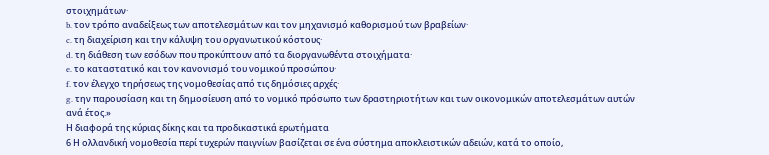στοιχημάτων·
b. τον τρόπο αναδείξεως των αποτελεσμάτων και τον μηχανισμό καθορισμού των βραβείων·
c. τη διαχείριση και την κάλυψη του οργανωτικού κόστους·
d. τη διάθεση των εσόδων που προκύπτουν από τα διοργανωθέντα στοιχήματα·
e. το καταστατικό και τον κανονισμό του νομικού προσώπου·
f. τον έλεγχο τηρήσεως της νομοθεσίας από τις δημόσιες αρχές·
g. την παρουσίαση και τη δημοσίευση από το νομικό πρόσωπο των δραστηριοτήτων και των οικονομικών αποτελεσμάτων αυτών ανά έτος.»
Η διαφορά της κύριας δίκης και τα προδικαστικά ερωτήματα
6 Η ολλανδική νομοθεσία περί τυχερών παιγνίων βασίζεται σε ένα σύστημα αποκλειστικών αδειών, κατά το οποίο,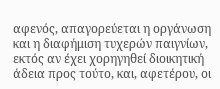αφενός, απαγορεύεται η οργάνωση και η διαφήμιση τυχερών παιγνίων, εκτός αν έχει χορηγηθεί διοικητική άδεια προς τούτο, και, αφετέρου, οι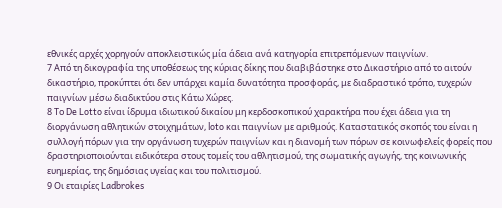εθνικές αρχές χορηγούν αποκλειστικώς μία άδεια ανά κατηγορία επιτρεπόμενων παιγνίων.
7 Από τη δικογραφία της υποθέσεως της κύριας δίκης που διαβιβάστηκε στο Δικαστήριο από το αιτούν δικαστήριο, προκύπτει ότι δεν υπάρχει καμία δυνατότητα προσφοράς, με διαδραστικό τρόπο, τυχερών παιγνίων μέσω διαδικτύου στις Κάτω Χώρες.
8 Το De Lotto είναι ίδρυμα ιδιωτικού δικαίου μη κερδοσκοπικού χαρακτήρα που έχει άδεια για τη διοργάνωση αθλητικών στοιχημάτων, loto και παιγνίων με αριθμούς. Καταστατικός σκοπός του είναι η συλλογή πόρων για την οργάνωση τυχερών παιγνίων και η διανομή των πόρων σε κοινωφελείς φορείς που δραστηριοποιούνται ειδικότερα στους τομείς του αθλητισμού, της σωματικής αγωγής, της κοινωνικής ευημερίας, της δημόσιας υγείας και του πολιτισμού.
9 Οι εταιρίες Ladbrokes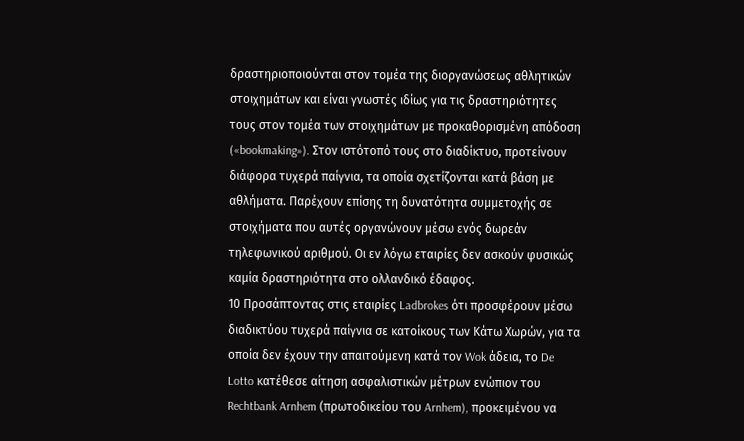δραστηριοποιούνται στον τομέα της διοργανώσεως αθλητικών στοιχημάτων και είναι γνωστές ιδίως για τις δραστηριότητες τους στον τομέα των στοιχημάτων με προκαθορισμένη απόδοση («bookmaking»). Στον ιστότοπό τους στο διαδίκτυο, προτείνουν διάφορα τυχερά παίγνια, τα οποία σχετίζονται κατά βάση με αθλήματα. Παρέχουν επίσης τη δυνατότητα συμμετοχής σε στοιχήματα που αυτές οργανώνουν μέσω ενός δωρεάν τηλεφωνικού αριθμού. Οι εν λόγω εταιρίες δεν ασκούν φυσικώς καμία δραστηριότητα στο ολλανδικό έδαφος.
10 Προσάπτοντας στις εταιρίες Ladbrokes ότι προσφέρουν μέσω διαδικτύου τυχερά παίγνια σε κατοίκους των Κάτω Χωρών, για τα οποία δεν έχουν την απαιτούμενη κατά τον Wok άδεια, το De Lotto κατέθεσε αίτηση ασφαλιστικών μέτρων ενώπιον του Rechtbank Arnhem (πρωτοδικείου του Arnhem), προκειμένου να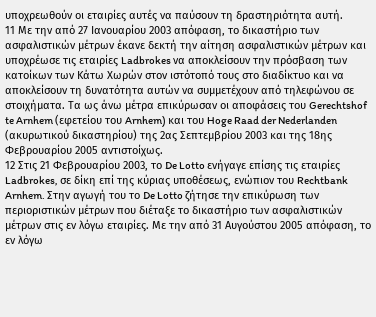υποχρεωθούν οι εταιρίες αυτές να παύσουν τη δραστηριότητα αυτή.
11 Με την από 27 Ιανουαρίου 2003 απόφαση, το δικαστήριο των ασφαλιστικών μέτρων έκανε δεκτή την αίτηση ασφαλιστικών μέτρων και υποχρέωσε τις εταιρίες Ladbrokes να αποκλείσουν την πρόσβαση των κατοίκων των Κάτω Χωρών στον ιστότοπό τους στο διαδίκτυο και να αποκλείσουν τη δυνατότητα αυτών να συμμετέχουν από τηλεφώνου σε στοιχήματα. Τα ως άνω μέτρα επικύρωσαν οι αποφάσεις του Gerechtshof te Arnhem (εφετείου του Arnhem) και του Hoge Raad der Nederlanden (ακυρωτικού δικαστηρίου) της 2ας Σεπτεμβρίου 2003 και της 18ης Φεβρουαρίου 2005 αντιστοίχως.
12 Στις 21 Φεβρουαρίου 2003, το De Lotto ενήγαγε επίσης τις εταιρίες Ladbrokes, σε δίκη επί της κύριας υποθέσεως, ενώπιον του Rechtbank Arnhem. Στην αγωγή του το De Lotto ζήτησε την επικύρωση των περιοριστικών μέτρων που διέταξε το δικαστήριο των ασφαλιστικών μέτρων στις εν λόγω εταιρίες. Με την από 31 Αυγούστου 2005 απόφαση, το εν λόγω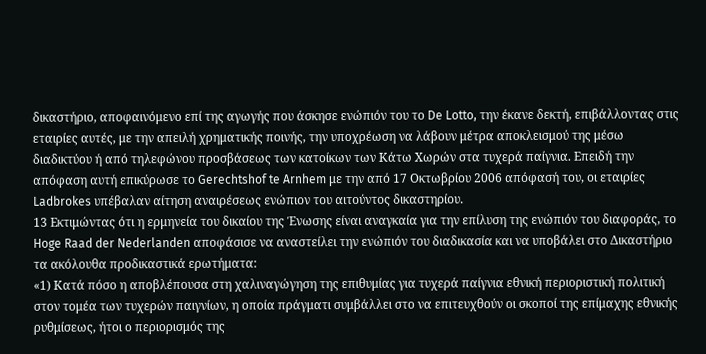δικαστήριο, αποφαινόμενο επί της αγωγής που άσκησε ενώπιόν του το De Lotto, την έκανε δεκτή, επιβάλλοντας στις εταιρίες αυτές, με την απειλή χρηματικής ποινής, την υποχρέωση να λάβουν μέτρα αποκλεισμού της μέσω διαδικτύου ή από τηλεφώνου προσβάσεως των κατοίκων των Κάτω Χωρών στα τυχερά παίγνια. Επειδή την απόφαση αυτή επικύρωσε το Gerechtshof te Arnhem με την από 17 Οκτωβρίου 2006 απόφασή του, οι εταιρίες Ladbrokes υπέβαλαν αίτηση αναιρέσεως ενώπιον του αιτούντος δικαστηρίου.
13 Εκτιμώντας ότι η ερμηνεία του δικαίου της Ένωσης είναι αναγκαία για την επίλυση της ενώπιόν του διαφοράς, το Hoge Raad der Nederlanden αποφάσισε να αναστείλει την ενώπιόν του διαδικασία και να υποβάλει στο Δικαστήριο τα ακόλουθα προδικαστικά ερωτήματα:
«1) Κατά πόσο η αποβλέπουσα στη χαλιναγώγηση της επιθυμίας για τυχερά παίγνια εθνική περιοριστική πολιτική στον τομέα των τυχερών παιγνίων, η οποία πράγματι συμβάλλει στο να επιτευχθούν οι σκοποί της επίμαχης εθνικής ρυθμίσεως, ήτοι ο περιορισμός της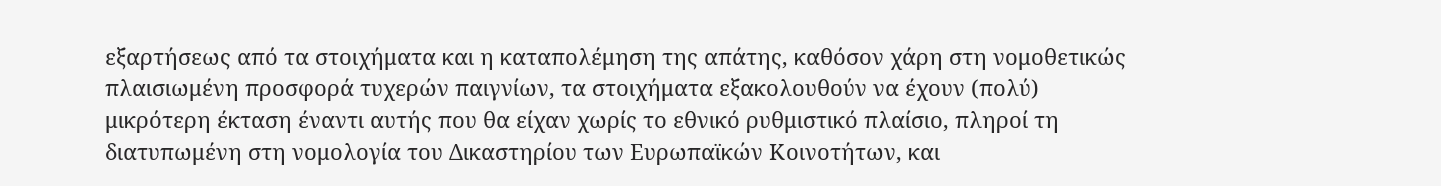εξαρτήσεως από τα στοιχήματα και η καταπολέμηση της απάτης, καθόσον χάρη στη νομοθετικώς πλαισιωμένη προσφορά τυχερών παιγνίων, τα στοιχήματα εξακολουθούν να έχουν (πολύ) μικρότερη έκταση έναντι αυτής που θα είχαν χωρίς το εθνικό ρυθμιστικό πλαίσιο, πληροί τη διατυπωμένη στη νομολογία του Δικαστηρίου των Ευρωπαϊκών Κοινοτήτων, και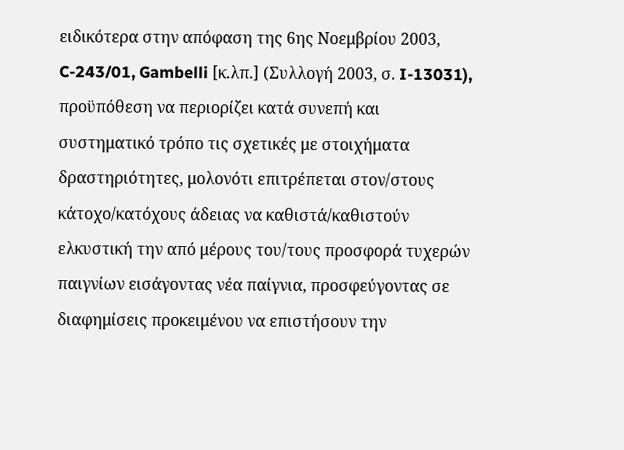ειδικότερα στην απόφαση της 6ης Νοεμβρίου 2003, C-243/01, Gambelli [κ.λπ.] (Συλλογή 2003, σ. I-13031), προϋπόθεση να περιορίζει κατά συνεπή και συστηματικό τρόπο τις σχετικές με στοιχήματα δραστηριότητες, μολονότι επιτρέπεται στον/στους κάτοχο/κατόχους άδειας να καθιστά/καθιστούν ελκυστική την από μέρους του/τους προσφορά τυχερών παιγνίων εισάγοντας νέα παίγνια, προσφεύγοντας σε διαφημίσεις προκειμένου να επιστήσουν την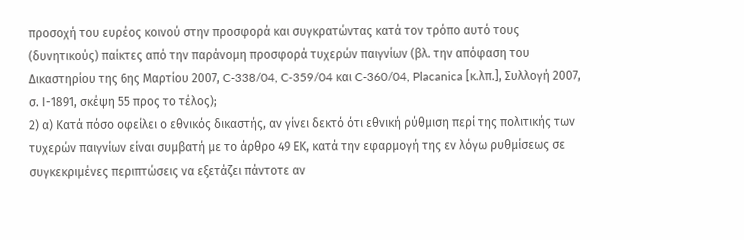προσοχή του ευρέος κοινού στην προσφορά και συγκρατώντας κατά τον τρόπο αυτό τους (δυνητικούς) παίκτες από την παράνομη προσφορά τυχερών παιγνίων (βλ. την απόφαση του Δικαστηρίου της 6ης Μαρτίου 2007, C-338/04, C‑359/04 και C-360/04, Placanica [κ.λπ.], Συλλογή 2007, σ. Ι-1891, σκέψη 55 προς το τέλος);
2) α) Κατά πόσο οφείλει ο εθνικός δικαστής, αν γίνει δεκτό ότι εθνική ρύθμιση περί της πολιτικής των τυχερών παιγνίων είναι συμβατή με το άρθρο 49 ΕΚ, κατά την εφαρμογή της εν λόγω ρυθμίσεως σε συγκεκριμένες περιπτώσεις να εξετάζει πάντοτε αν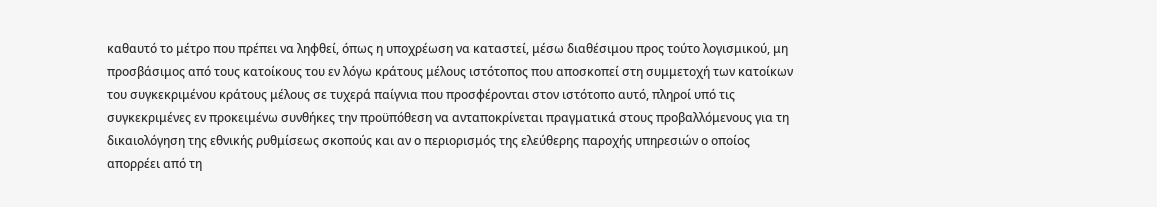καθαυτό το μέτρο που πρέπει να ληφθεί, όπως η υποχρέωση να καταστεί, μέσω διαθέσιμου προς τούτο λογισμικού, μη προσβάσιμος από τους κατοίκους του εν λόγω κράτους μέλους ιστότοπος που αποσκοπεί στη συμμετοχή των κατοίκων του συγκεκριμένου κράτους μέλους σε τυχερά παίγνια που προσφέρονται στον ιστότοπο αυτό, πληροί υπό τις συγκεκριμένες εν προκειμένω συνθήκες την προϋπόθεση να ανταποκρίνεται πραγματικά στους προβαλλόμενους για τη δικαιολόγηση της εθνικής ρυθμίσεως σκοπούς και αν ο περιορισμός της ελεύθερης παροχής υπηρεσιών ο οποίος απορρέει από τη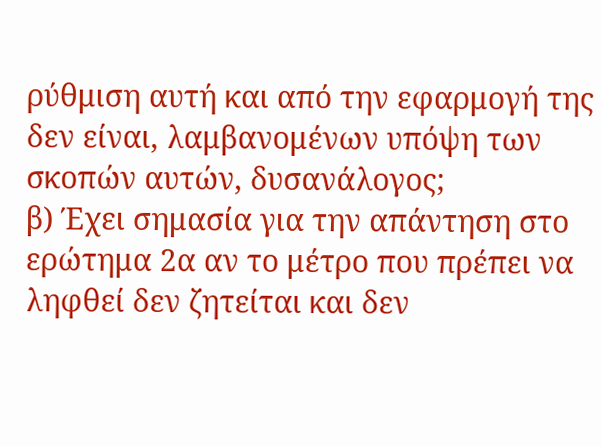ρύθμιση αυτή και από την εφαρμογή της δεν είναι, λαμβανομένων υπόψη των σκοπών αυτών, δυσανάλογος;
β) Έχει σημασία για την απάντηση στο ερώτημα 2α αν το μέτρο που πρέπει να ληφθεί δεν ζητείται και δεν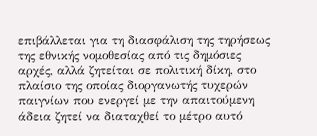επιβάλλεται για τη διασφάλιση της τηρήσεως της εθνικής νομοθεσίας από τις δημόσιες αρχές, αλλά ζητείται σε πολιτική δίκη, στο πλαίσιο της οποίας διοργανωτής τυχερών παιγνίων που ενεργεί με την απαιτούμενη άδεια ζητεί να διαταχθεί το μέτρο αυτό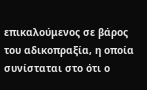επικαλούμενος σε βάρος του αδικοπραξία, η οποία συνίσταται στο ότι ο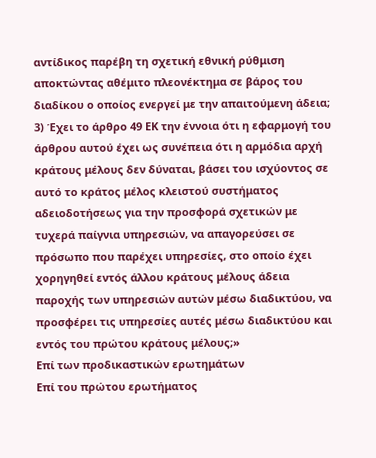αντίδικος παρέβη τη σχετική εθνική ρύθμιση αποκτώντας αθέμιτο πλεονέκτημα σε βάρος του διαδίκου ο οποίος ενεργεί με την απαιτούμενη άδεια;
3) Έχει το άρθρο 49 ΕΚ την έννοια ότι η εφαρμογή του άρθρου αυτού έχει ως συνέπεια ότι η αρμόδια αρχή κράτους μέλους δεν δύναται, βάσει του ισχύοντος σε αυτό το κράτος μέλος κλειστού συστήματος αδειοδοτήσεως για την προσφορά σχετικών με τυχερά παίγνια υπηρεσιών, να απαγορεύσει σε πρόσωπο που παρέχει υπηρεσίες, στο οποίο έχει χορηγηθεί εντός άλλου κράτους μέλους άδεια παροχής των υπηρεσιών αυτών μέσω διαδικτύου, να προσφέρει τις υπηρεσίες αυτές μέσω διαδικτύου και εντός του πρώτου κράτους μέλους;»
Επί των προδικαστικών ερωτημάτων
Επί του πρώτου ερωτήματος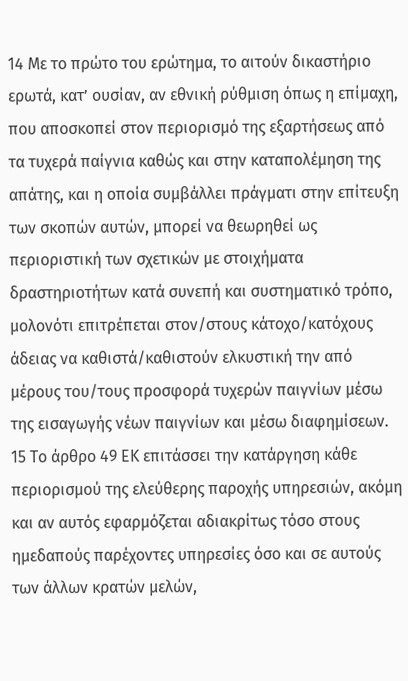14 Με το πρώτο του ερώτημα, το αιτούν δικαστήριο ερωτά, κατ’ ουσίαν, αν εθνική ρύθμιση όπως η επίμαχη, που αποσκοπεί στον περιορισμό της εξαρτήσεως από τα τυχερά παίγνια καθώς και στην καταπολέμηση της απάτης, και η οποία συμβάλλει πράγματι στην επίτευξη των σκοπών αυτών, μπορεί να θεωρηθεί ως περιοριστική των σχετικών με στοιχήματα δραστηριοτήτων κατά συνεπή και συστηματικό τρόπο, μολονότι επιτρέπεται στον/στους κάτοχο/κατόχους άδειας να καθιστά/καθιστούν ελκυστική την από μέρους του/τους προσφορά τυχερών παιγνίων μέσω της εισαγωγής νέων παιγνίων και μέσω διαφημίσεων.
15 Το άρθρο 49 ΕΚ επιτάσσει την κατάργηση κάθε περιορισμού της ελεύθερης παροχής υπηρεσιών, ακόμη και αν αυτός εφαρμόζεται αδιακρίτως τόσο στους ημεδαπούς παρέχοντες υπηρεσίες όσο και σε αυτούς των άλλων κρατών μελών,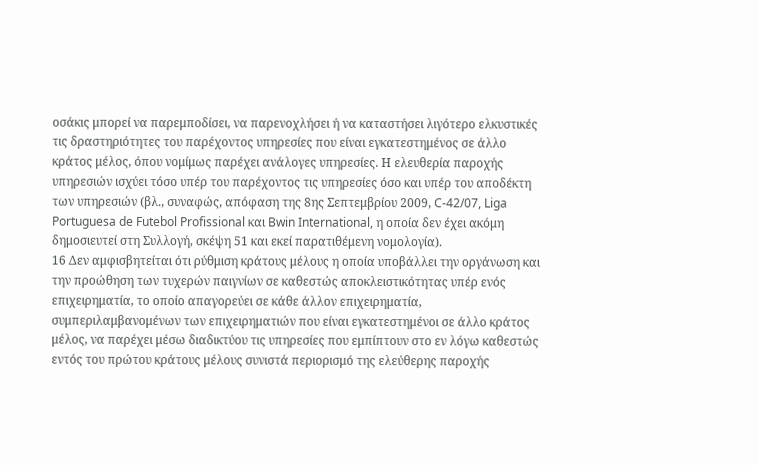οσάκις μπορεί να παρεμποδίσει, να παρενοχλήσει ή να καταστήσει λιγότερο ελκυστικές τις δραστηριότητες του παρέχοντος υπηρεσίες που είναι εγκατεστημένος σε άλλο κράτος μέλος, όπου νομίμως παρέχει ανάλογες υπηρεσίες. Η ελευθερία παροχής υπηρεσιών ισχύει τόσο υπέρ του παρέχοντος τις υπηρεσίες όσο και υπέρ του αποδέκτη των υπηρεσιών (βλ., συναφώς, απόφαση της 8ης Σεπτεμβρίου 2009, C‑42/07, Liga Portuguesa de Futebol Profissional και Bwin International, η οποία δεν έχει ακόμη δημοσιευτεί στη Συλλογή, σκέψη 51 και εκεί παρατιθέμενη νομολογία).
16 Δεν αμφισβητείται ότι ρύθμιση κράτους μέλους η οποία υποβάλλει την οργάνωση και την προώθηση των τυχερών παιγνίων σε καθεστώς αποκλειστικότητας υπέρ ενός επιχειρηματία, το οποίο απαγορεύει σε κάθε άλλον επιχειρηματία, συμπεριλαμβανομένων των επιχειρηματιών που είναι εγκατεστημένοι σε άλλο κράτος μέλος, να παρέχει μέσω διαδικτύου τις υπηρεσίες που εμπίπτουν στο εν λόγω καθεστώς εντός του πρώτου κράτους μέλους συνιστά περιορισμό της ελεύθερης παροχής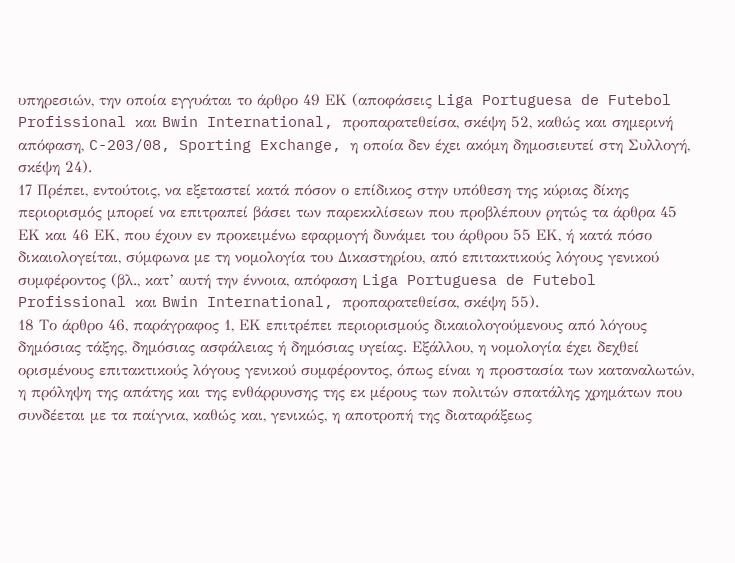υπηρεσιών, την οποία εγγυάται το άρθρο 49 ΕΚ (αποφάσεις Liga Portuguesa de Futebol Profissional και Bwin International, προπαρατεθείσα, σκέψη 52, καθώς και σημερινή απόφαση, C-203/08, Sporting Exchange, η οποία δεν έχει ακόμη δημοσιευτεί στη Συλλογή, σκέψη 24).
17 Πρέπει, εντούτοις, να εξεταστεί κατά πόσον ο επίδικος στην υπόθεση της κύριας δίκης περιορισμός μπορεί να επιτραπεί βάσει των παρεκκλίσεων που προβλέπουν ρητώς τα άρθρα 45 ΕΚ και 46 ΕΚ, που έχουν εν προκειμένω εφαρμογή δυνάμει του άρθρου 55 ΕΚ, ή κατά πόσο δικαιολογείται, σύμφωνα με τη νομολογία του Δικαστηρίου, από επιτακτικούς λόγους γενικού συμφέροντος (βλ., κατ’ αυτή την έννοια, απόφαση Liga Portuguesa de Futebol Profissional και Bwin International, προπαρατεθείσα, σκέψη 55).
18 Το άρθρο 46, παράγραφος 1, ΕΚ επιτρέπει περιορισμούς δικαιολογούμενους από λόγους δημόσιας τάξης, δημόσιας ασφάλειας ή δημόσιας υγείας. Εξάλλου, η νομολογία έχει δεχθεί ορισμένους επιτακτικούς λόγους γενικού συμφέροντος, όπως είναι η προστασία των καταναλωτών, η πρόληψη της απάτης και της ενθάρρυνσης της εκ μέρους των πολιτών σπατάλης χρημάτων που συνδέεται με τα παίγνια, καθώς και, γενικώς, η αποτροπή της διαταράξεως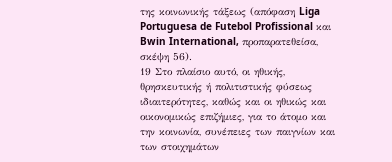της κοινωνικής τάξεως (απόφαση Liga Portuguesa de Futebol Profissional και Bwin International, προπαρατεθείσα, σκέψη 56).
19 Στο πλαίσιο αυτό, οι ηθικής, θρησκευτικής ή πολιτιστικής φύσεως ιδιαιτερότητες, καθώς και οι ηθικώς και οικονομικώς επιζήμιες, για το άτομο και την κοινωνία, συνέπειες των παιγνίων και των στοιχημάτων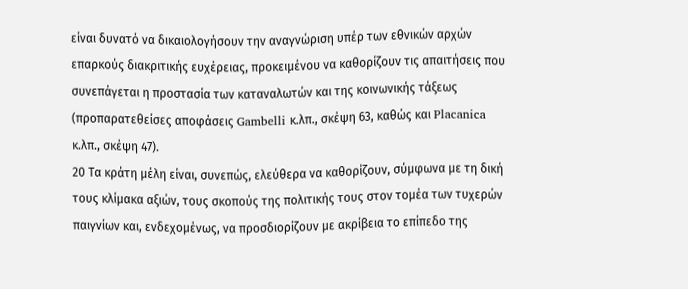είναι δυνατό να δικαιολογήσουν την αναγνώριση υπέρ των εθνικών αρχών επαρκούς διακριτικής ευχέρειας, προκειμένου να καθορίζουν τις απαιτήσεις που συνεπάγεται η προστασία των καταναλωτών και της κοινωνικής τάξεως (προπαρατεθείσες αποφάσεις Gambelli κ.λπ., σκέψη 63, καθώς και Placanica κ.λπ., σκέψη 47).
20 Τα κράτη μέλη είναι, συνεπώς, ελεύθερα να καθορίζουν, σύμφωνα με τη δική τους κλίμακα αξιών, τους σκοπούς της πολιτικής τους στον τομέα των τυχερών παιγνίων και, ενδεχομένως, να προσδιορίζουν με ακρίβεια το επίπεδο της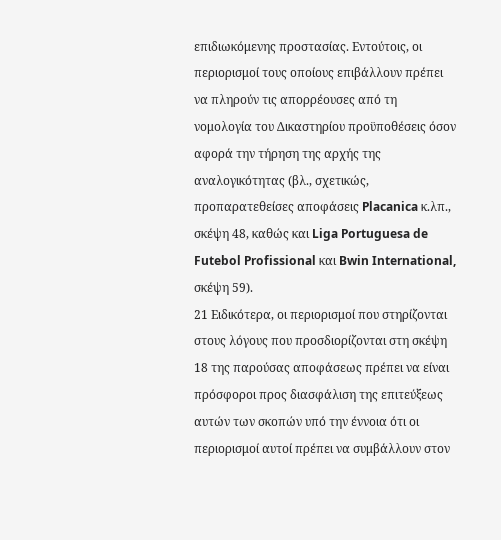επιδιωκόμενης προστασίας. Εντούτοις, οι περιορισμοί τους οποίους επιβάλλουν πρέπει να πληρούν τις απορρέουσες από τη νομολογία του Δικαστηρίου προϋποθέσεις όσον αφορά την τήρηση της αρχής της αναλογικότητας (βλ., σχετικώς, προπαρατεθείσες αποφάσεις Placanica κ.λπ., σκέψη 48, καθώς και Liga Portuguesa de Futebol Profissional και Bwin International, σκέψη 59).
21 Ειδικότερα, οι περιορισμοί που στηρίζονται στους λόγους που προσδιορίζονται στη σκέψη 18 της παρούσας αποφάσεως πρέπει να είναι πρόσφοροι προς διασφάλιση της επιτεύξεως αυτών των σκοπών υπό την έννοια ότι οι περιορισμοί αυτοί πρέπει να συμβάλλουν στον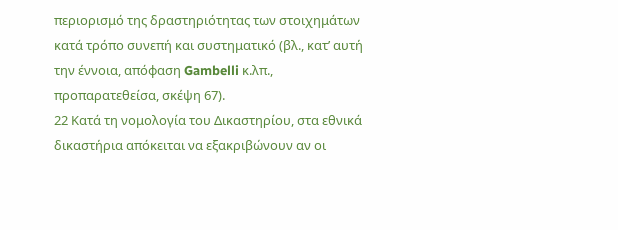περιορισμό της δραστηριότητας των στοιχημάτων κατά τρόπο συνεπή και συστηματικό (βλ., κατ’ αυτή την έννοια, απόφαση Gambelli κ.λπ., προπαρατεθείσα, σκέψη 67).
22 Κατά τη νομολογία του Δικαστηρίου, στα εθνικά δικαστήρια απόκειται να εξακριβώνουν αν οι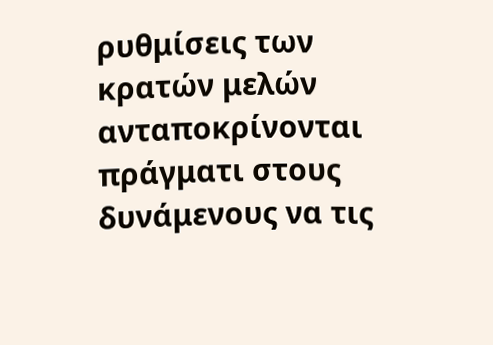ρυθμίσεις των κρατών μελών ανταποκρίνονται πράγματι στους δυνάμενους να τις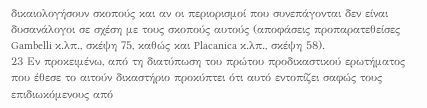δικαιολογήσουν σκοπούς και αν οι περιορισμοί που συνεπάγονται δεν είναι δυσανάλογοι σε σχέση με τους σκοπούς αυτούς (αποφάσεις προπαρατεθείσες Gambelli κ.λπ., σκέψη 75, καθώς και Placanica κ.λπ., σκέψη 58).
23 Εν προκειμένω, από τη διατύπωση του πρώτου προδικαστικού ερωτήματος που έθεσε το αιτούν δικαστήριο προκύπτει ότι αυτό εντοπίζει σαφώς τους επιδιωκόμενους από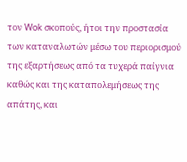τον Wok σκοπούς, ήτοι την προστασία των καταναλωτών μέσω του περιορισμού της εξαρτήσεως από τα τυχερά παίγνια καθώς και της καταπολεμήσεως της απάτης, και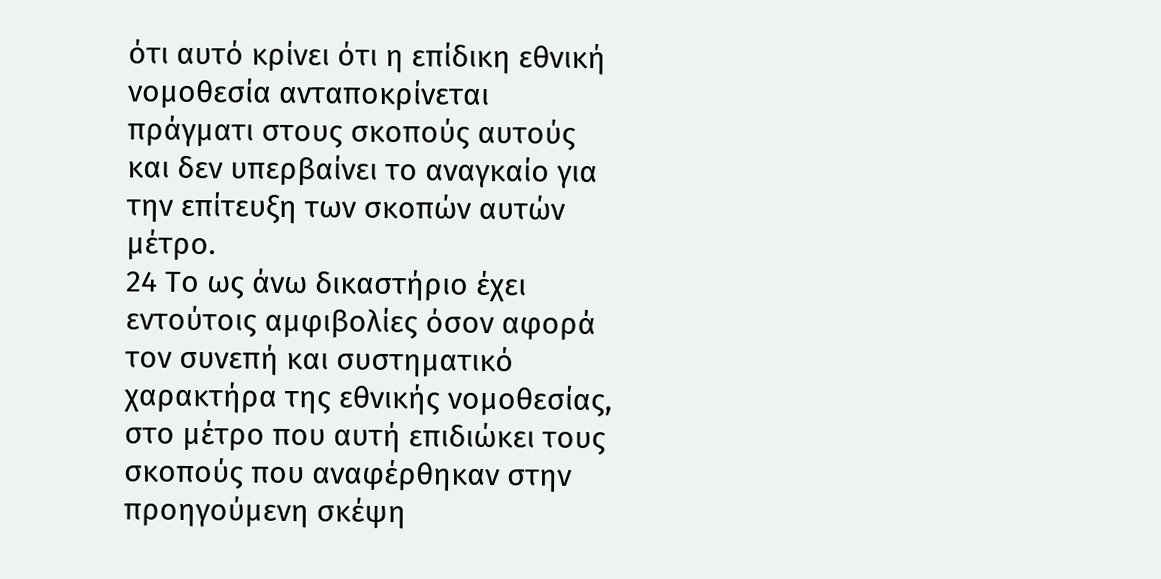ότι αυτό κρίνει ότι η επίδικη εθνική νομοθεσία ανταποκρίνεται πράγματι στους σκοπούς αυτούς και δεν υπερβαίνει το αναγκαίο για την επίτευξη των σκοπών αυτών μέτρο.
24 Το ως άνω δικαστήριο έχει εντούτοις αμφιβολίες όσον αφορά τον συνεπή και συστηματικό χαρακτήρα της εθνικής νομοθεσίας, στο μέτρο που αυτή επιδιώκει τους σκοπούς που αναφέρθηκαν στην προηγούμενη σκέψη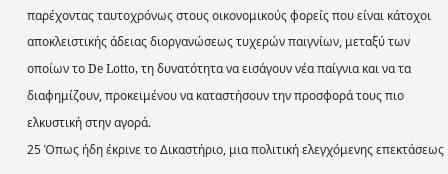παρέχοντας ταυτοχρόνως στους οικονομικούς φορείς που είναι κάτοχοι αποκλειστικής άδειας διοργανώσεως τυχερών παιγνίων, μεταξύ των οποίων το De Lotto, τη δυνατότητα να εισάγουν νέα παίγνια και να τα διαφημίζουν, προκειμένου να καταστήσουν την προσφορά τους πιο ελκυστική στην αγορά.
25 Όπως ήδη έκρινε το Δικαστήριο, μια πολιτική ελεγχόμενης επεκτάσεως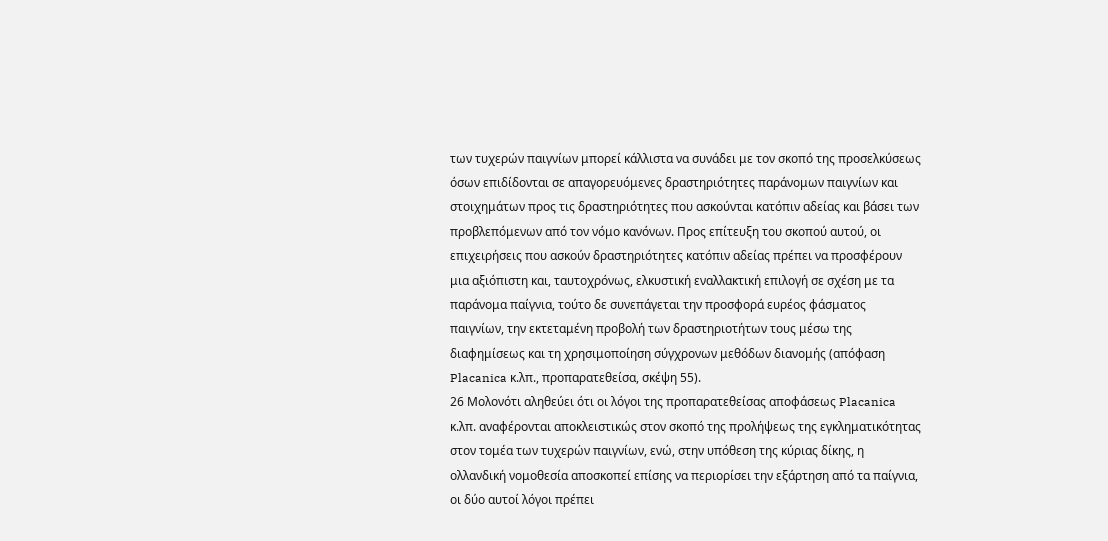των τυχερών παιγνίων μπορεί κάλλιστα να συνάδει με τον σκοπό της προσελκύσεως όσων επιδίδονται σε απαγορευόμενες δραστηριότητες παράνομων παιγνίων και στοιχημάτων προς τις δραστηριότητες που ασκούνται κατόπιν αδείας και βάσει των προβλεπόμενων από τον νόμο κανόνων. Προς επίτευξη του σκοπού αυτού, οι επιχειρήσεις που ασκούν δραστηριότητες κατόπιν αδείας πρέπει να προσφέρουν μια αξιόπιστη και, ταυτοχρόνως, ελκυστική εναλλακτική επιλογή σε σχέση με τα παράνομα παίγνια, τούτο δε συνεπάγεται την προσφορά ευρέος φάσματος παιγνίων, την εκτεταμένη προβολή των δραστηριοτήτων τους μέσω της διαφημίσεως και τη χρησιμοποίηση σύγχρονων μεθόδων διανομής (απόφαση Placanica κ.λπ., προπαρατεθείσα, σκέψη 55).
26 Μολονότι αληθεύει ότι οι λόγοι της προπαρατεθείσας αποφάσεως Placanica κ.λπ. αναφέρονται αποκλειστικώς στον σκοπό της προλήψεως της εγκληματικότητας στον τομέα των τυχερών παιγνίων, ενώ, στην υπόθεση της κύριας δίκης, η ολλανδική νομοθεσία αποσκοπεί επίσης να περιορίσει την εξάρτηση από τα παίγνια, οι δύο αυτοί λόγοι πρέπει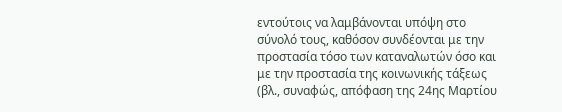εντούτοις να λαμβάνονται υπόψη στο σύνολό τους, καθόσον συνδέονται με την προστασία τόσο των καταναλωτών όσο και με την προστασία της κοινωνικής τάξεως (βλ., συναφώς, απόφαση της 24ης Μαρτίου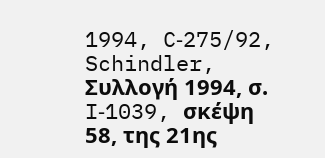1994, C‑275/92, Schindler, Συλλογή 1994, σ. I‑1039, σκέψη 58, της 21ης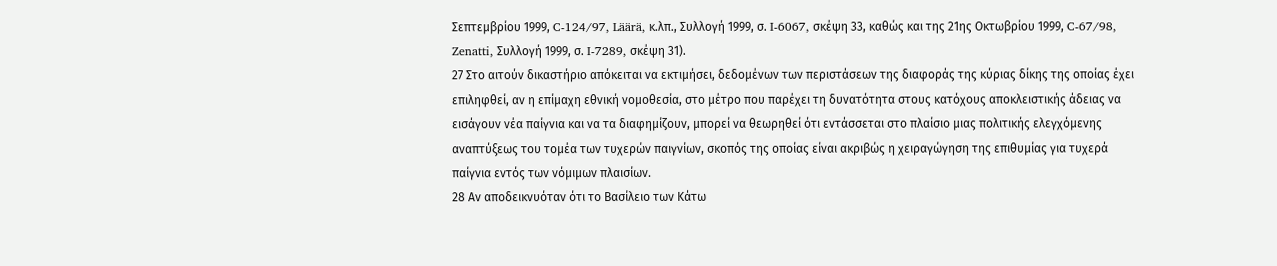Σεπτεμβρίου 1999, C‑124/97, Läärä, κ.λπ., Συλλογή 1999, σ. I‑6067, σκέψη 33, καθώς και της 21ης Οκτωβρίου 1999, C‑67/98, Zenatti, Συλλογή 1999, σ. I‑7289, σκέψη 31).
27 Στο αιτούν δικαστήριο απόκειται να εκτιμήσει, δεδομένων των περιστάσεων της διαφοράς της κύριας δίκης της οποίας έχει επιληφθεί, αν η επίμαχη εθνική νομοθεσία, στο μέτρο που παρέχει τη δυνατότητα στους κατόχους αποκλειστικής άδειας να εισάγουν νέα παίγνια και να τα διαφημίζουν, μπορεί να θεωρηθεί ότι εντάσσεται στο πλαίσιο μιας πολιτικής ελεγχόμενης αναπτύξεως του τομέα των τυχερών παιγνίων, σκοπός της οποίας είναι ακριβώς η χειραγώγηση της επιθυμίας για τυχερά παίγνια εντός των νόμιμων πλαισίων.
28 Αν αποδεικνυόταν ότι το Βασίλειο των Κάτω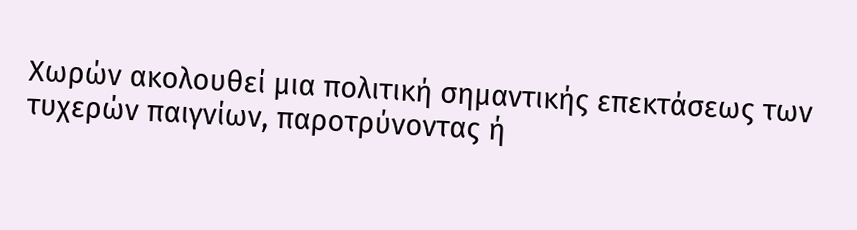Χωρών ακολουθεί μια πολιτική σημαντικής επεκτάσεως των τυχερών παιγνίων, παροτρύνοντας ή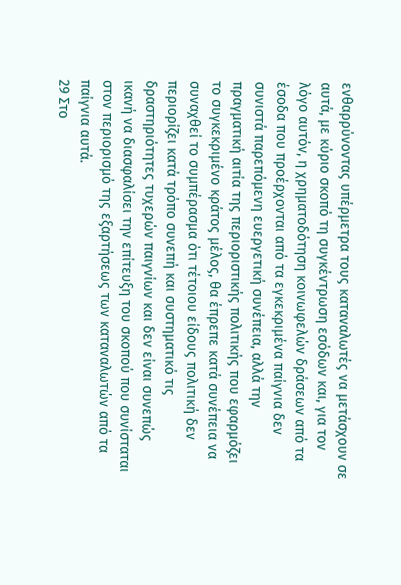ενθαρρύνοντας υπέρμετρα τους καταναλωτές να μετάσχουν σε αυτά, με κύριο σκοπό τη συγκέντρωση εσόδων και, για τον λόγο αυτόν, η χρηματοδότηση κοινωφελών δράσεων από τα έσοδα που προέρχονται από τα εγκεκριμένα παίγνια δεν συνιστά παρεπόμενη ευεργετική συνέπεια, αλλά την πραγματική αιτία της περιοριστικής πολιτικής που εφαρμόζει το συγκεκριμένο κράτος μέλος, θα έπρεπε κατά συνέπεια να συναχθεί το συμπέρασμα ότι τέτοιου είδους πολιτική δεν περιορίζει κατά τρόπο συνεπή και συστηματικό τις δραστηριότητες τυχερών παιγνίων και δεν είναι συνεπώς ικανή να διασφαλίσει την επίτευξη του σκοπού που συνίσταται στον περιορισμό της εξαρτήσεως των καταναλωτών από τα παίγνια αυτά.
29 Στο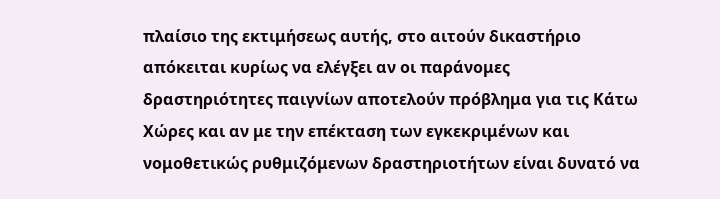πλαίσιο της εκτιμήσεως αυτής, στο αιτούν δικαστήριο απόκειται κυρίως να ελέγξει αν οι παράνομες δραστηριότητες παιγνίων αποτελούν πρόβλημα για τις Κάτω Χώρες και αν με την επέκταση των εγκεκριμένων και νομοθετικώς ρυθμιζόμενων δραστηριοτήτων είναι δυνατό να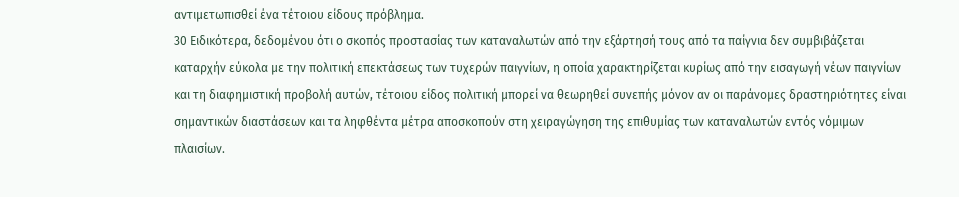αντιμετωπισθεί ένα τέτοιου είδους πρόβλημα.
30 Ειδικότερα, δεδομένου ότι ο σκοπός προστασίας των καταναλωτών από την εξάρτησή τους από τα παίγνια δεν συμβιβάζεται καταρχήν εύκολα με την πολιτική επεκτάσεως των τυχερών παιγνίων, η οποία χαρακτηρίζεται κυρίως από την εισαγωγή νέων παιγνίων και τη διαφημιστική προβολή αυτών, τέτοιου είδος πολιτική μπορεί να θεωρηθεί συνεπής μόνον αν οι παράνομες δραστηριότητες είναι σημαντικών διαστάσεων και τα ληφθέντα μέτρα αποσκοπούν στη χειραγώγηση της επιθυμίας των καταναλωτών εντός νόμιμων πλαισίων.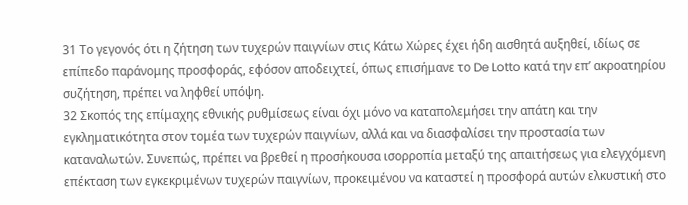31 Το γεγονός ότι η ζήτηση των τυχερών παιγνίων στις Κάτω Χώρες έχει ήδη αισθητά αυξηθεί, ιδίως σε επίπεδο παράνομης προσφοράς, εφόσον αποδειχτεί, όπως επισήμανε το De Lotto κατά την επ’ ακροατηρίου συζήτηση, πρέπει να ληφθεί υπόψη.
32 Σκοπός της επίμαχης εθνικής ρυθμίσεως είναι όχι μόνο να καταπολεμήσει την απάτη και την εγκληματικότητα στον τομέα των τυχερών παιγνίων, αλλά και να διασφαλίσει την προστασία των καταναλωτών. Συνεπώς, πρέπει να βρεθεί η προσήκουσα ισορροπία μεταξύ της απαιτήσεως για ελεγχόμενη επέκταση των εγκεκριμένων τυχερών παιγνίων, προκειμένου να καταστεί η προσφορά αυτών ελκυστική στο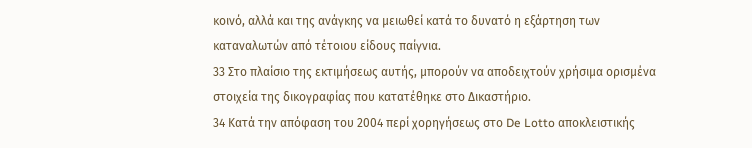κοινό, αλλά και της ανάγκης να μειωθεί κατά το δυνατό η εξάρτηση των καταναλωτών από τέτοιου είδους παίγνια.
33 Στο πλαίσιο της εκτιμήσεως αυτής, μπορούν να αποδειχτούν χρήσιμα ορισμένα στοιχεία της δικογραφίας που κατατέθηκε στο Δικαστήριο.
34 Κατά την απόφαση του 2004 περί χορηγήσεως στο De Lotto αποκλειστικής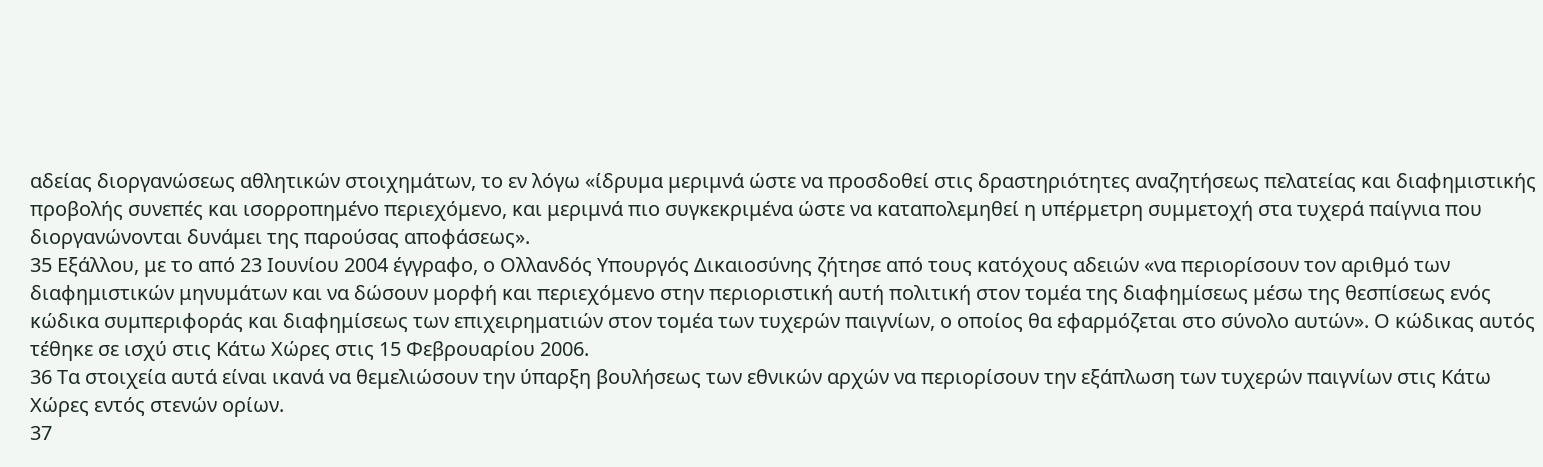αδείας διοργανώσεως αθλητικών στοιχημάτων, το εν λόγω «ίδρυμα μεριμνά ώστε να προσδοθεί στις δραστηριότητες αναζητήσεως πελατείας και διαφημιστικής προβολής συνεπές και ισορροπημένο περιεχόμενο, και μεριμνά πιο συγκεκριμένα ώστε να καταπολεμηθεί η υπέρμετρη συμμετοχή στα τυχερά παίγνια που διοργανώνονται δυνάμει της παρούσας αποφάσεως».
35 Εξάλλου, με το από 23 Ιουνίου 2004 έγγραφο, ο Ολλανδός Υπουργός Δικαιοσύνης ζήτησε από τους κατόχους αδειών «να περιορίσουν τον αριθμό των διαφημιστικών μηνυμάτων και να δώσουν μορφή και περιεχόμενο στην περιοριστική αυτή πολιτική στον τομέα της διαφημίσεως μέσω της θεσπίσεως ενός κώδικα συμπεριφοράς και διαφημίσεως των επιχειρηματιών στον τομέα των τυχερών παιγνίων, ο οποίος θα εφαρμόζεται στο σύνολο αυτών». Ο κώδικας αυτός τέθηκε σε ισχύ στις Κάτω Χώρες στις 15 Φεβρουαρίου 2006.
36 Τα στοιχεία αυτά είναι ικανά να θεμελιώσουν την ύπαρξη βουλήσεως των εθνικών αρχών να περιορίσουν την εξάπλωση των τυχερών παιγνίων στις Κάτω Χώρες εντός στενών ορίων.
37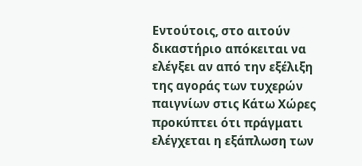Εντούτοις, στο αιτούν δικαστήριο απόκειται να ελέγξει αν από την εξέλιξη της αγοράς των τυχερών παιγνίων στις Κάτω Χώρες προκύπτει ότι πράγματι ελέγχεται η εξάπλωση των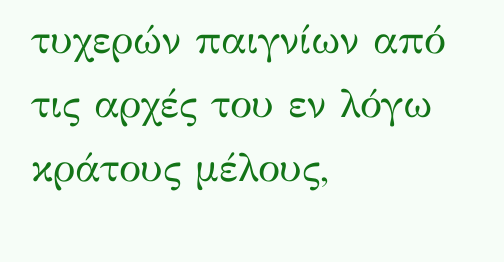τυχερών παιγνίων από τις αρχές του εν λόγω κράτους μέλους,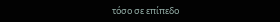τόσο σε επίπεδο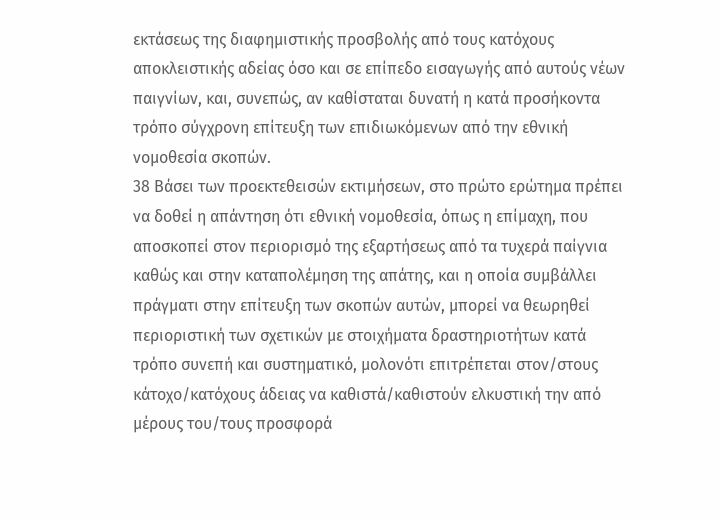εκτάσεως της διαφημιστικής προσβολής από τους κατόχους αποκλειστικής αδείας όσο και σε επίπεδο εισαγωγής από αυτούς νέων παιγνίων, και, συνεπώς, αν καθίσταται δυνατή η κατά προσήκοντα τρόπο σύγχρονη επίτευξη των επιδιωκόμενων από την εθνική νομοθεσία σκοπών.
38 Βάσει των προεκτεθεισών εκτιμήσεων, στο πρώτο ερώτημα πρέπει να δοθεί η απάντηση ότι εθνική νομοθεσία, όπως η επίμαχη, που αποσκοπεί στον περιορισμό της εξαρτήσεως από τα τυχερά παίγνια καθώς και στην καταπολέμηση της απάτης, και η οποία συμβάλλει πράγματι στην επίτευξη των σκοπών αυτών, μπορεί να θεωρηθεί περιοριστική των σχετικών με στοιχήματα δραστηριοτήτων κατά τρόπο συνεπή και συστηματικό, μολονότι επιτρέπεται στον/στους κάτοχο/κατόχους άδειας να καθιστά/καθιστούν ελκυστική την από μέρους του/τους προσφορά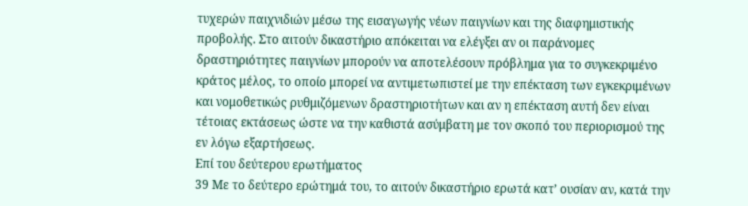τυχερών παιχνιδιών μέσω της εισαγωγής νέων παιγνίων και της διαφημιστικής προβολής. Στο αιτούν δικαστήριο απόκειται να ελέγξει αν οι παράνομες δραστηριότητες παιγνίων μπορούν να αποτελέσουν πρόβλημα για το συγκεκριμένο κράτος μέλος, το οποίο μπορεί να αντιμετωπιστεί με την επέκταση των εγκεκριμένων και νομοθετικώς ρυθμιζόμενων δραστηριοτήτων και αν η επέκταση αυτή δεν είναι τέτοιας εκτάσεως ώστε να την καθιστά ασύμβατη με τον σκοπό του περιορισμού της εν λόγω εξαρτήσεως.
Επί του δεύτερου ερωτήματος
39 Με το δεύτερο ερώτημά του, το αιτούν δικαστήριο ερωτά κατ’ ουσίαν αν, κατά την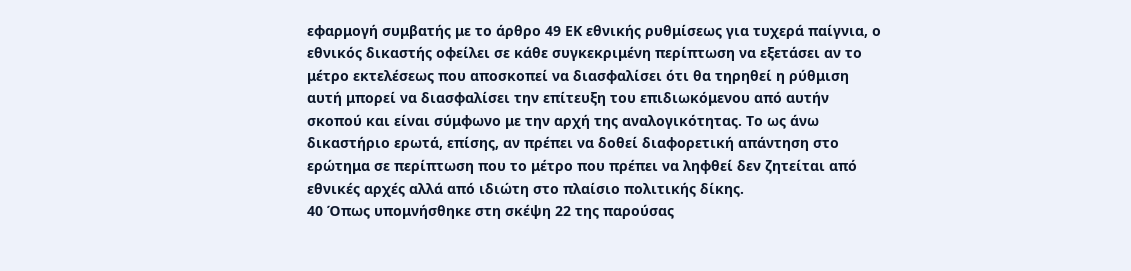εφαρμογή συμβατής με το άρθρο 49 ΕΚ εθνικής ρυθμίσεως για τυχερά παίγνια, ο εθνικός δικαστής οφείλει σε κάθε συγκεκριμένη περίπτωση να εξετάσει αν το μέτρο εκτελέσεως που αποσκοπεί να διασφαλίσει ότι θα τηρηθεί η ρύθμιση αυτή μπορεί να διασφαλίσει την επίτευξη του επιδιωκόμενου από αυτήν σκοπού και είναι σύμφωνο με την αρχή της αναλογικότητας. Το ως άνω δικαστήριο ερωτά, επίσης, αν πρέπει να δοθεί διαφορετική απάντηση στο ερώτημα σε περίπτωση που το μέτρο που πρέπει να ληφθεί δεν ζητείται από εθνικές αρχές αλλά από ιδιώτη στο πλαίσιο πολιτικής δίκης.
40 Όπως υπομνήσθηκε στη σκέψη 22 της παρούσας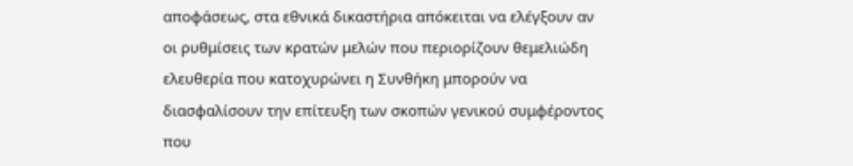αποφάσεως, στα εθνικά δικαστήρια απόκειται να ελέγξουν αν οι ρυθμίσεις των κρατών μελών που περιορίζουν θεμελιώδη ελευθερία που κατοχυρώνει η Συνθήκη μπορούν να διασφαλίσουν την επίτευξη των σκοπών γενικού συμφέροντος που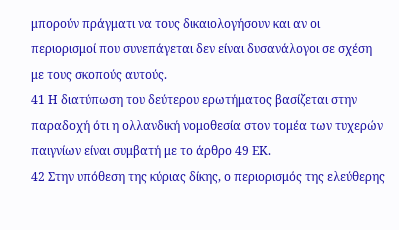μπορούν πράγματι να τους δικαιολογήσουν και αν οι περιορισμοί που συνεπάγεται δεν είναι δυσανάλογοι σε σχέση με τους σκοπούς αυτούς.
41 Η διατύπωση του δεύτερου ερωτήματος βασίζεται στην παραδοχή ότι η ολλανδική νομοθεσία στον τομέα των τυχερών παιγνίων είναι συμβατή με το άρθρο 49 ΕΚ.
42 Στην υπόθεση της κύριας δίκης, ο περιορισμός της ελεύθερης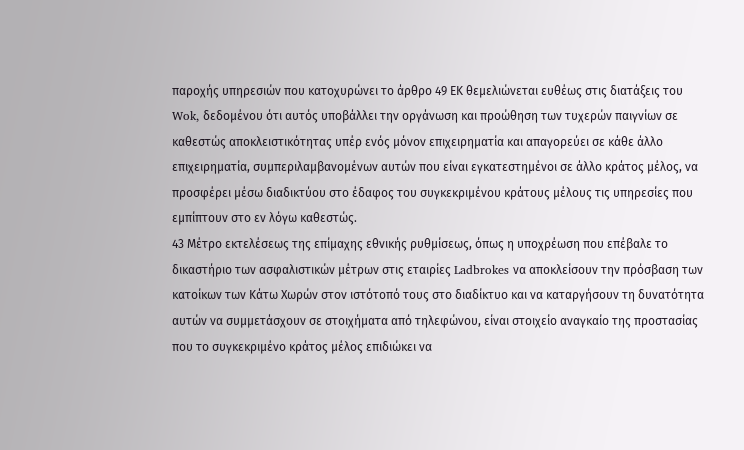παροχής υπηρεσιών που κατοχυρώνει το άρθρο 49 ΕΚ θεμελιώνεται ευθέως στις διατάξεις του Wok, δεδομένου ότι αυτός υποβάλλει την οργάνωση και προώθηση των τυχερών παιγνίων σε καθεστώς αποκλειστικότητας υπέρ ενός μόνον επιχειρηματία και απαγορεύει σε κάθε άλλο επιχειρηματία, συμπεριλαμβανομένων αυτών που είναι εγκατεστημένοι σε άλλο κράτος μέλος, να προσφέρει μέσω διαδικτύου στο έδαφος του συγκεκριμένου κράτους μέλους τις υπηρεσίες που εμπίπτουν στο εν λόγω καθεστώς.
43 Μέτρο εκτελέσεως της επίμαχης εθνικής ρυθμίσεως, όπως η υποχρέωση που επέβαλε το δικαστήριο των ασφαλιστικών μέτρων στις εταιρίες Ladbrokes να αποκλείσουν την πρόσβαση των κατοίκων των Κάτω Χωρών στον ιστότοπό τους στο διαδίκτυο και να καταργήσουν τη δυνατότητα αυτών να συμμετάσχουν σε στοιχήματα από τηλεφώνου, είναι στοιχείο αναγκαίο της προστασίας που το συγκεκριμένο κράτος μέλος επιδιώκει να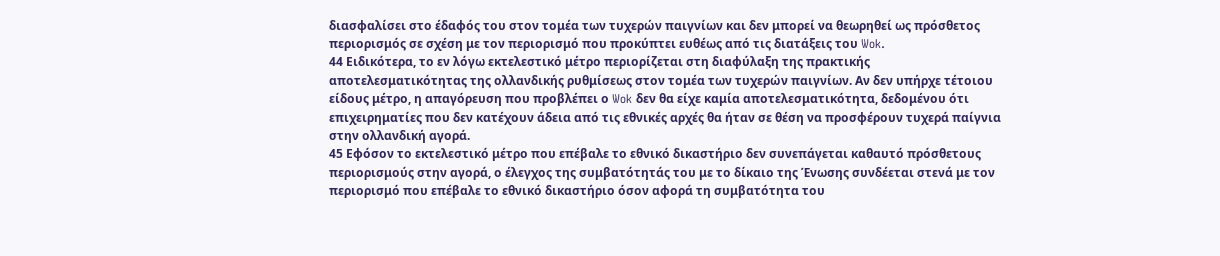διασφαλίσει στο έδαφός του στον τομέα των τυχερών παιγνίων και δεν μπορεί να θεωρηθεί ως πρόσθετος περιορισμός σε σχέση με τον περιορισμό που προκύπτει ευθέως από τις διατάξεις του Wok.
44 Ειδικότερα, το εν λόγω εκτελεστικό μέτρο περιορίζεται στη διαφύλαξη της πρακτικής αποτελεσματικότητας της ολλανδικής ρυθμίσεως στον τομέα των τυχερών παιγνίων. Αν δεν υπήρχε τέτοιου είδους μέτρο, η απαγόρευση που προβλέπει ο Wok δεν θα είχε καμία αποτελεσματικότητα, δεδομένου ότι επιχειρηματίες που δεν κατέχουν άδεια από τις εθνικές αρχές θα ήταν σε θέση να προσφέρουν τυχερά παίγνια στην ολλανδική αγορά.
45 Εφόσον το εκτελεστικό μέτρο που επέβαλε το εθνικό δικαστήριο δεν συνεπάγεται καθαυτό πρόσθετους περιορισμούς στην αγορά, ο έλεγχος της συμβατότητάς του με το δίκαιο της Ένωσης συνδέεται στενά με τον περιορισμό που επέβαλε το εθνικό δικαστήριο όσον αφορά τη συμβατότητα του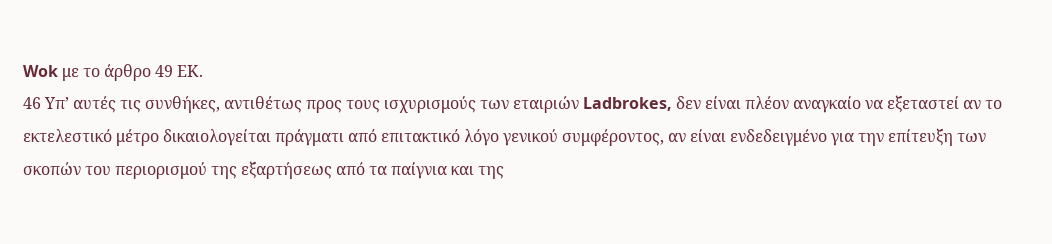Wok με το άρθρο 49 ΕΚ.
46 Υπ’ αυτές τις συνθήκες, αντιθέτως προς τους ισχυρισμούς των εταιριών Ladbrokes, δεν είναι πλέον αναγκαίο να εξεταστεί αν το εκτελεστικό μέτρο δικαιολογείται πράγματι από επιτακτικό λόγο γενικού συμφέροντος, αν είναι ενδεδειγμένο για την επίτευξη των σκοπών του περιορισμού της εξαρτήσεως από τα παίγνια και της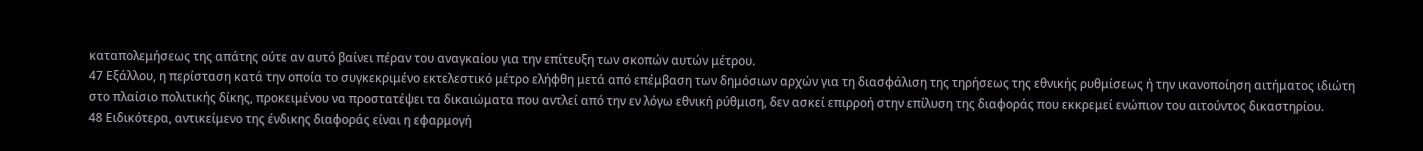καταπολεμήσεως της απάτης ούτε αν αυτό βαίνει πέραν του αναγκαίου για την επίτευξη των σκοπών αυτών μέτρου.
47 Εξάλλου, η περίσταση κατά την οποία το συγκεκριμένο εκτελεστικό μέτρο ελήφθη μετά από επέμβαση των δημόσιων αρχών για τη διασφάλιση της τηρήσεως της εθνικής ρυθμίσεως ή την ικανοποίηση αιτήματος ιδιώτη στο πλαίσιο πολιτικής δίκης, προκειμένου να προστατέψει τα δικαιώματα που αντλεί από την εν λόγω εθνική ρύθμιση, δεν ασκεί επιρροή στην επίλυση της διαφοράς που εκκρεμεί ενώπιον του αιτούντος δικαστηρίου.
48 Ειδικότερα, αντικείμενο της ένδικης διαφοράς είναι η εφαρμογή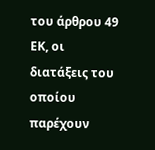του άρθρου 49 ΕΚ, οι διατάξεις του οποίου παρέχουν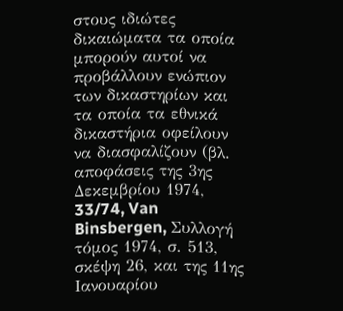στους ιδιώτες δικαιώματα τα οποία μπορούν αυτοί να προβάλλουν ενώπιον των δικαστηρίων και τα οποία τα εθνικά δικαστήρια οφείλουν να διασφαλίζουν (βλ. αποφάσεις της 3ης Δεκεμβρίου 1974, 33/74, Van Binsbergen, Συλλογή τόμος 1974, σ. 513, σκέψη 26, και της 11ης Ιανουαρίου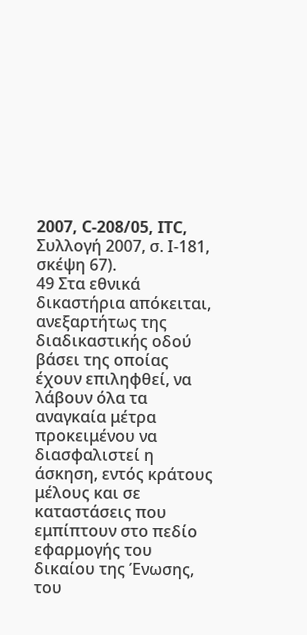2007, C‑208/05, ITC, Συλλογή 2007, σ. Ι-181, σκέψη 67).
49 Στα εθνικά δικαστήρια απόκειται, ανεξαρτήτως της διαδικαστικής οδού βάσει της οποίας έχουν επιληφθεί, να λάβουν όλα τα αναγκαία μέτρα προκειμένου να διασφαλιστεί η άσκηση, εντός κράτους μέλους και σε καταστάσεις που εμπίπτουν στο πεδίο εφαρμογής του δικαίου της Ένωσης, του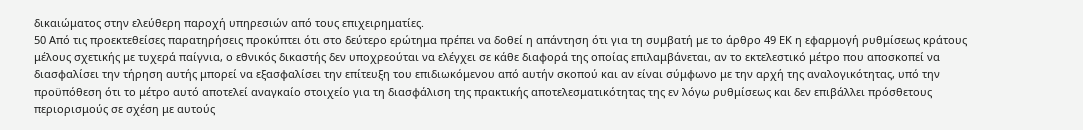δικαιώματος στην ελεύθερη παροχή υπηρεσιών από τους επιχειρηματίες.
50 Από τις προεκτεθείσες παρατηρήσεις προκύπτει ότι στο δεύτερο ερώτημα πρέπει να δοθεί η απάντηση ότι για τη συμβατή με το άρθρο 49 ΕΚ η εφαρμογή ρυθμίσεως κράτους μέλους σχετικής με τυχερά παίγνια, ο εθνικός δικαστής δεν υποχρεούται να ελέγχει σε κάθε διαφορά της οποίας επιλαμβάνεται, αν το εκτελεστικό μέτρο που αποσκοπεί να διασφαλίσει την τήρηση αυτής μπορεί να εξασφαλίσει την επίτευξη του επιδιωκόμενου από αυτήν σκοπού και αν είναι σύμφωνο με την αρχή της αναλογικότητας, υπό την προϋπόθεση ότι το μέτρο αυτό αποτελεί αναγκαίο στοιχείο για τη διασφάλιση της πρακτικής αποτελεσματικότητας της εν λόγω ρυθμίσεως και δεν επιβάλλει πρόσθετους περιορισμούς σε σχέση με αυτούς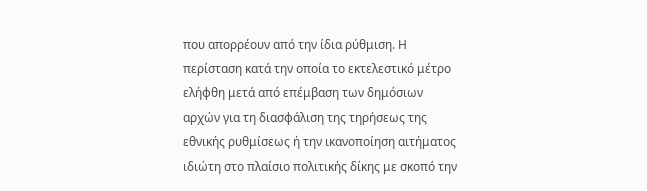που απορρέουν από την ίδια ρύθμιση. Η περίσταση κατά την οποία το εκτελεστικό μέτρο ελήφθη μετά από επέμβαση των δημόσιων αρχών για τη διασφάλιση της τηρήσεως της εθνικής ρυθμίσεως ή την ικανοποίηση αιτήματος ιδιώτη στο πλαίσιο πολιτικής δίκης με σκοπό την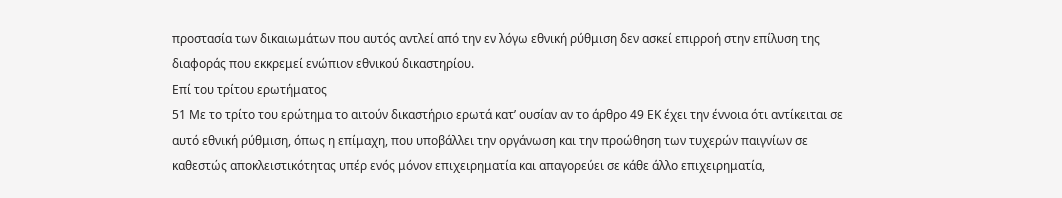προστασία των δικαιωμάτων που αυτός αντλεί από την εν λόγω εθνική ρύθμιση δεν ασκεί επιρροή στην επίλυση της διαφοράς που εκκρεμεί ενώπιον εθνικού δικαστηρίου.
Επί του τρίτου ερωτήματος
51 Με το τρίτο του ερώτημα το αιτούν δικαστήριο ερωτά κατ’ ουσίαν αν το άρθρο 49 ΕΚ έχει την έννοια ότι αντίκειται σε αυτό εθνική ρύθμιση, όπως η επίμαχη, που υποβάλλει την οργάνωση και την προώθηση των τυχερών παιγνίων σε καθεστώς αποκλειστικότητας υπέρ ενός μόνον επιχειρηματία και απαγορεύει σε κάθε άλλο επιχειρηματία,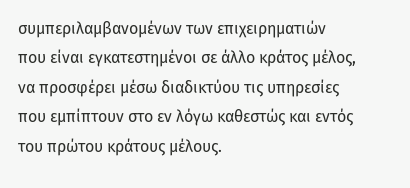συμπεριλαμβανομένων των επιχειρηματιών που είναι εγκατεστημένοι σε άλλο κράτος μέλος, να προσφέρει μέσω διαδικτύου τις υπηρεσίες που εμπίπτουν στο εν λόγω καθεστώς και εντός του πρώτου κράτους μέλους.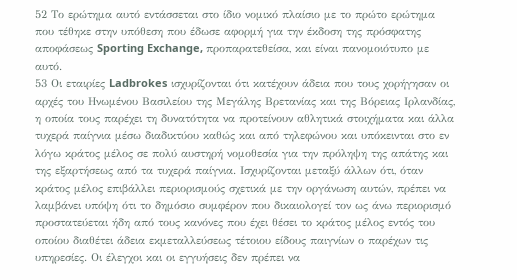52 Το ερώτημα αυτό εντάσσεται στο ίδιο νομικό πλαίσιο με το πρώτο ερώτημα που τέθηκε στην υπόθεση που έδωσε αφορμή για την έκδοση της πρόσφατης αποφάσεως Sporting Exchange, προπαρατεθείσα, και είναι πανομοιότυπο με αυτό.
53 Οι εταιρίες Ladbrokes ισχυρίζονται ότι κατέχουν άδεια που τους χορήγησαν οι αρχές του Ηνωμένου Βασιλείου της Μεγάλης Βρετανίας και της Βόρειας Ιρλανδίας, η οποία τους παρέχει τη δυνατότητα να προτείνουν αθλητικά στοιχήματα και άλλα τυχερά παίγνια μέσω διαδικτύου καθώς και από τηλεφώνου και υπόκεινται στο εν λόγω κράτος μέλος σε πολύ αυστηρή νομοθεσία για την πρόληψη της απάτης και της εξαρτήσεως από τα τυχερά παίγνια. Ισχυρίζονται μεταξύ άλλων ότι, όταν κράτος μέλος επιβάλλει περιορισμούς σχετικά με την οργάνωση αυτών, πρέπει να λαμβάνει υπόψη ότι το δημόσιο συμφέρον που δικαιολογεί τον ως άνω περιορισμό προστατεύεται ήδη από τους κανόνες που έχει θέσει το κράτος μέλος εντός του οποίου διαθέτει άδεια εκμεταλλεύσεως τέτοιου είδους παιγνίων ο παρέχων τις υπηρεσίες. Οι έλεγχοι και οι εγγυήσεις δεν πρέπει να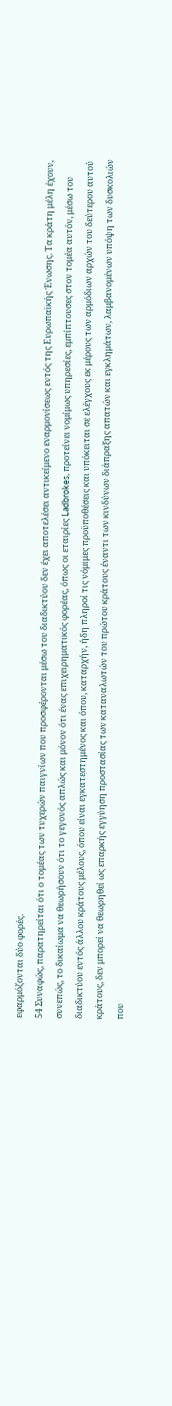εφαρμόζονται δύο φορές.
54 Συναφώς, παρατηρείται ότι ο τομέας των τυχερών παιγνίων που προσφέρονται μέσω του διαδικτύου δεν έχει αποτελέσει αντικείμενο εναρμονίσεως εντός της Ευρωπαϊκής Ένωσης. Τα κράτη μέλη έχουν, συνεπώς, το δικαίωμα να θεωρήσουν ότι το γεγονός απλώς και μόνον ότι ένας επιχειρηματικός φορέας, όπως οι εταιρίες Ladbrokes, προτείνει νομίμως υπηρεσίες, εμπίπτουσες στον τομέα αυτόν, μέσω του διαδικτύου εντός άλλου κράτους μέλους, όπου είναι εγκατεστημένος και όπου, καταρχήν, ήδη πληροί τις νόμιμες προϋποθέσεις και υπόκειται σε ελέγχους εκ μέρους των αρμόδιων αρχών του δεύτερου αυτού κράτους, δεν μπορεί να θεωρηθεί ως επαρκής εγγύηση προστασίας των καταναλωτών του πρώτου κράτους έναντι των κινδύνων διάπραξης απατών και εγκλημάτων, λαμβανομένων υπόψη των δυσκολιών που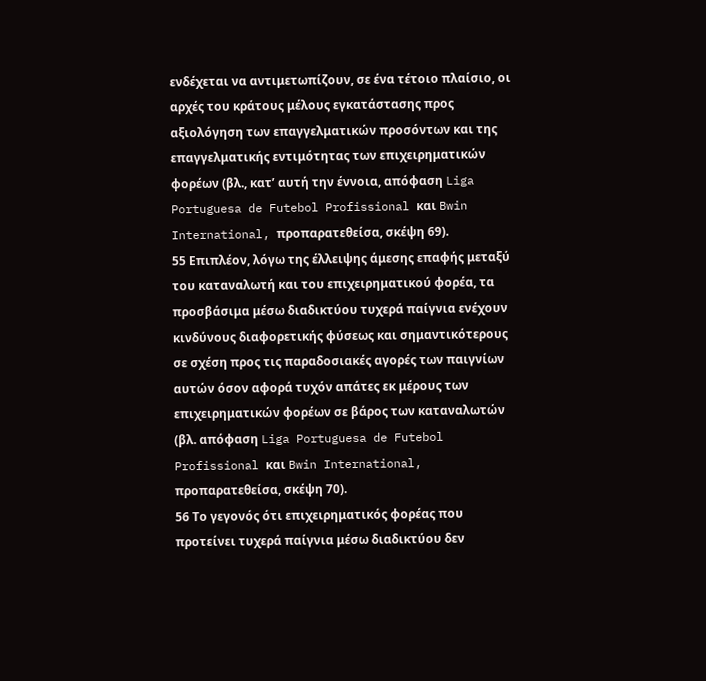ενδέχεται να αντιμετωπίζουν, σε ένα τέτοιο πλαίσιο, οι αρχές του κράτους μέλους εγκατάστασης προς αξιολόγηση των επαγγελματικών προσόντων και της επαγγελματικής εντιμότητας των επιχειρηματικών φορέων (βλ., κατ’ αυτή την έννοια, απόφαση Liga Portuguesa de Futebol Profissional και Bwin International, προπαρατεθείσα, σκέψη 69).
55 Επιπλέον, λόγω της έλλειψης άμεσης επαφής μεταξύ του καταναλωτή και του επιχειρηματικού φορέα, τα προσβάσιμα μέσω διαδικτύου τυχερά παίγνια ενέχουν κινδύνους διαφορετικής φύσεως και σημαντικότερους σε σχέση προς τις παραδοσιακές αγορές των παιγνίων αυτών όσον αφορά τυχόν απάτες εκ μέρους των επιχειρηματικών φορέων σε βάρος των καταναλωτών (βλ. απόφαση Liga Portuguesa de Futebol Profissional και Bwin International, προπαρατεθείσα, σκέψη 70).
56 Το γεγονός ότι επιχειρηματικός φορέας που προτείνει τυχερά παίγνια μέσω διαδικτύου δεν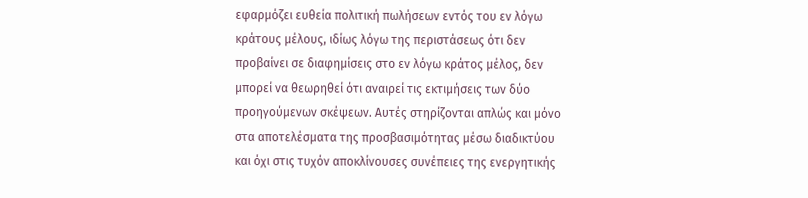εφαρμόζει ευθεία πολιτική πωλήσεων εντός του εν λόγω κράτους μέλους, ιδίως λόγω της περιστάσεως ότι δεν προβαίνει σε διαφημίσεις στο εν λόγω κράτος μέλος, δεν μπορεί να θεωρηθεί ότι αναιρεί τις εκτιμήσεις των δύο προηγούμενων σκέψεων. Αυτές στηρίζονται απλώς και μόνο στα αποτελέσματα της προσβασιμότητας μέσω διαδικτύου και όχι στις τυχόν αποκλίνουσες συνέπειες της ενεργητικής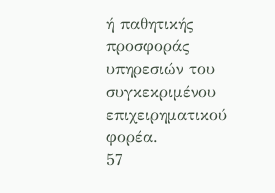ή παθητικής προσφοράς υπηρεσιών του συγκεκριμένου επιχειρηματικού φορέα.
57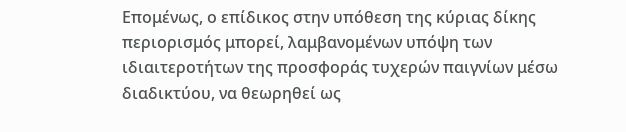Επομένως, ο επίδικος στην υπόθεση της κύριας δίκης περιορισμός μπορεί, λαμβανομένων υπόψη των ιδιαιτεροτήτων της προσφοράς τυχερών παιγνίων μέσω διαδικτύου, να θεωρηθεί ως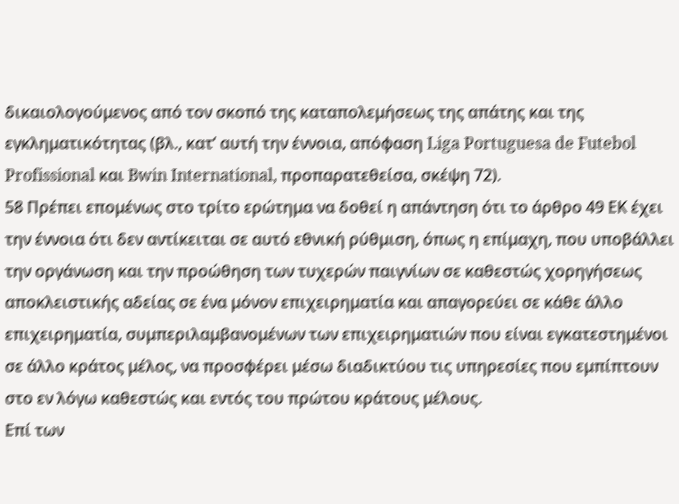δικαιολογούμενος από τον σκοπό της καταπολεμήσεως της απάτης και της εγκληματικότητας (βλ., κατ’ αυτή την έννοια, απόφαση Liga Portuguesa de Futebol Profissional και Bwin International, προπαρατεθείσα, σκέψη 72).
58 Πρέπει επομένως στο τρίτο ερώτημα να δοθεί η απάντηση ότι το άρθρο 49 ΕΚ έχει την έννοια ότι δεν αντίκειται σε αυτό εθνική ρύθμιση, όπως η επίμαχη, που υποβάλλει την οργάνωση και την προώθηση των τυχερών παιγνίων σε καθεστώς χορηγήσεως αποκλειστικής αδείας σε ένα μόνον επιχειρηματία και απαγορεύει σε κάθε άλλο επιχειρηματία, συμπεριλαμβανομένων των επιχειρηματιών που είναι εγκατεστημένοι σε άλλο κράτος μέλος, να προσφέρει μέσω διαδικτύου τις υπηρεσίες που εμπίπτουν στο εν λόγω καθεστώς και εντός του πρώτου κράτους μέλους.
Επί των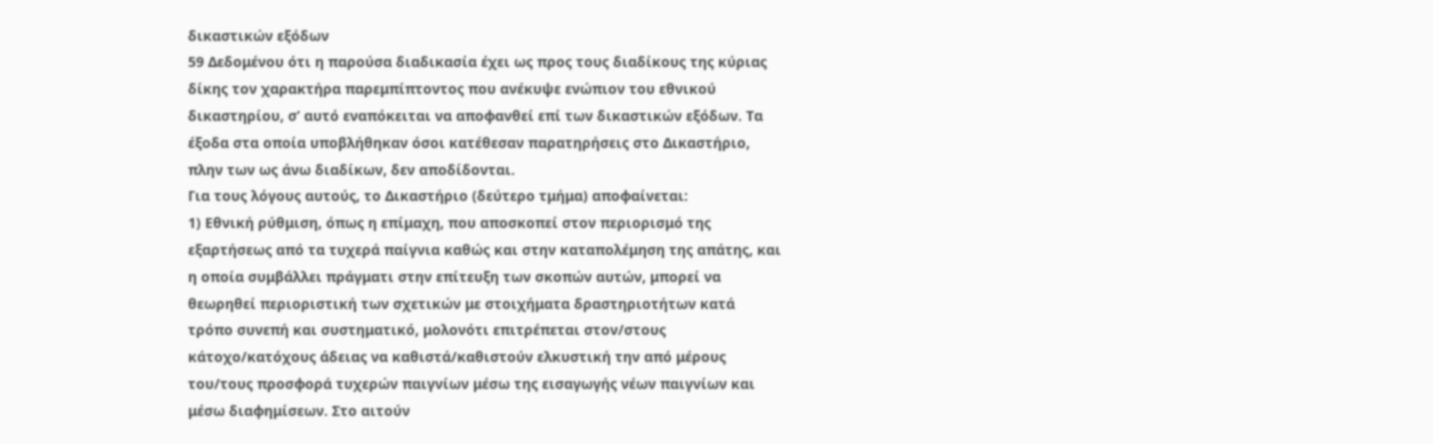δικαστικών εξόδων
59 Δεδομένου ότι η παρούσα διαδικασία έχει ως προς τους διαδίκους της κύριας δίκης τον χαρακτήρα παρεμπίπτοντος που ανέκυψε ενώπιον του εθνικού δικαστηρίου, σ’ αυτό εναπόκειται να αποφανθεί επί των δικαστικών εξόδων. Τα έξοδα στα οποία υποβλήθηκαν όσοι κατέθεσαν παρατηρήσεις στο Δικαστήριο, πλην των ως άνω διαδίκων, δεν αποδίδονται.
Για τους λόγους αυτούς, το Δικαστήριο (δεύτερο τμήμα) αποφαίνεται:
1) Εθνική ρύθμιση, όπως η επίμαχη, που αποσκοπεί στον περιορισμό της εξαρτήσεως από τα τυχερά παίγνια καθώς και στην καταπολέμηση της απάτης, και η οποία συμβάλλει πράγματι στην επίτευξη των σκοπών αυτών, μπορεί να θεωρηθεί περιοριστική των σχετικών με στοιχήματα δραστηριοτήτων κατά τρόπο συνεπή και συστηματικό, μολονότι επιτρέπεται στον/στους κάτοχο/κατόχους άδειας να καθιστά/καθιστούν ελκυστική την από μέρους του/τους προσφορά τυχερών παιγνίων μέσω της εισαγωγής νέων παιγνίων και μέσω διαφημίσεων. Στο αιτούν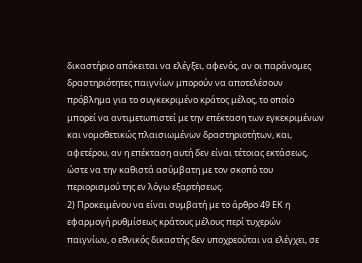δικαστήριο απόκειται να ελέγξει, αφενός, αν οι παράνομες δραστηριότητες παιγνίων μπορούν να αποτελέσουν πρόβλημα για το συγκεκριμένο κράτος μέλος, το οποίο μπορεί να αντιμετωπιστεί με την επέκταση των εγκεκριμένων και νομοθετικώς πλαισιωμένων δραστηριοτήτων, και, αφετέρου, αν η επέκταση αυτή δεν είναι τέτοιας εκτάσεως, ώστε να την καθιστά ασύμβατη με τον σκοπό του περιορισμού της εν λόγω εξαρτήσεως.
2) Προκειμένου να είναι συμβατή με το άρθρο 49 ΕΚ η εφαρμογή ρυθμίσεως κράτους μέλους περί τυχερών παιγνίων, ο εθνικός δικαστής δεν υποχρεούται να ελέγχει, σε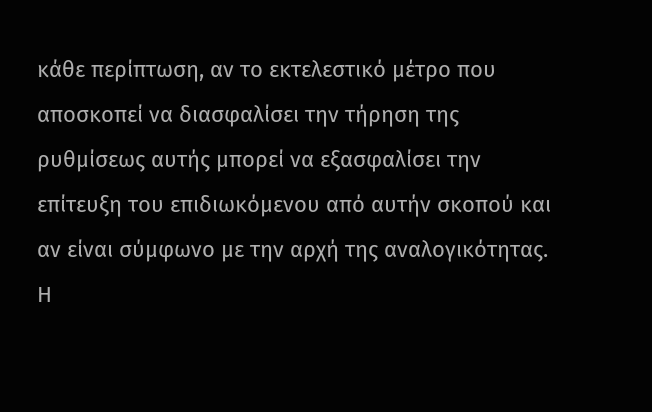κάθε περίπτωση, αν το εκτελεστικό μέτρο που αποσκοπεί να διασφαλίσει την τήρηση της ρυθμίσεως αυτής μπορεί να εξασφαλίσει την επίτευξη του επιδιωκόμενου από αυτήν σκοπού και αν είναι σύμφωνο με την αρχή της αναλογικότητας. Η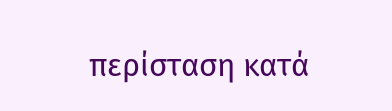περίσταση κατά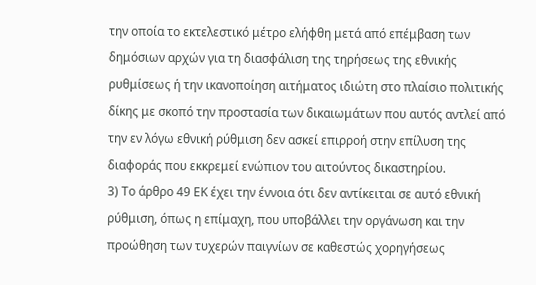την οποία το εκτελεστικό μέτρο ελήφθη μετά από επέμβαση των δημόσιων αρχών για τη διασφάλιση της τηρήσεως της εθνικής ρυθμίσεως ή την ικανοποίηση αιτήματος ιδιώτη στο πλαίσιο πολιτικής δίκης με σκοπό την προστασία των δικαιωμάτων που αυτός αντλεί από την εν λόγω εθνική ρύθμιση δεν ασκεί επιρροή στην επίλυση της διαφοράς που εκκρεμεί ενώπιον του αιτούντος δικαστηρίου.
3) Το άρθρο 49 ΕΚ έχει την έννοια ότι δεν αντίκειται σε αυτό εθνική ρύθμιση, όπως η επίμαχη, που υποβάλλει την οργάνωση και την προώθηση των τυχερών παιγνίων σε καθεστώς χορηγήσεως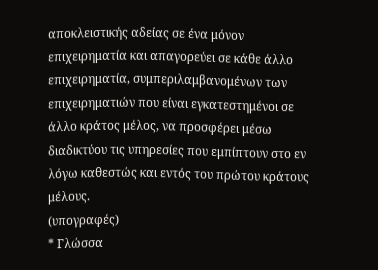αποκλειστικής αδείας σε ένα μόνον επιχειρηματία και απαγορεύει σε κάθε άλλο επιχειρηματία, συμπεριλαμβανομένων των επιχειρηματιών που είναι εγκατεστημένοι σε άλλο κράτος μέλος, να προσφέρει μέσω διαδικτύου τις υπηρεσίες που εμπίπτουν στο εν λόγω καθεστώς και εντός του πρώτου κράτους μέλους.
(υπογραφές)
* Γλώσσα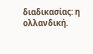διαδικασίας: η ολλανδική.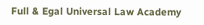Full & Egal Universal Law Academy